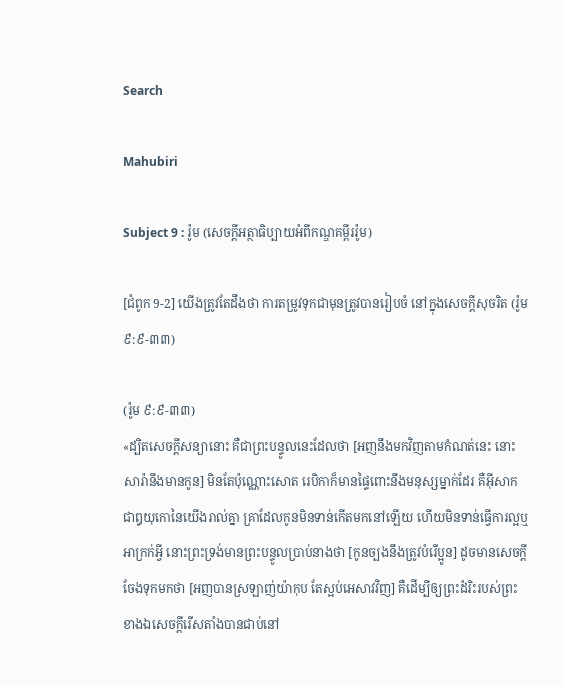Search

Mahubiri

Subject 9 : រ៉ូម (សេចក្តីអត្ថាធិប្បាយអំពីកណ្ឌគម្ពីររ៉ូម)

[ជំពូក 9-2] យើងត្រូវតែដឹងថា ការតម្រូវទុកជាមុនត្រូវបានរៀបចំ នៅក្នុងសេចក្តីសុចរិត (រ៉ូម ៩:៩-៣៣)

(រ៉ូម ៩:៩-៣៣)
«ដ្បិតសេចក្តីសន្យានោះ គឺជាព្រះបន្ទូលនេះដែលថា [អញនឹងមកវិញតាមកំណត់នេះ នោះសារ៉ានឹងមានកូន] មិនតែប៉ុណ្ណោះសោត រេបិកាក៏មានផ្ទៃពោះនឹងមនុស្សម្នាក់ដែរ គឺអ៊ីសាក ជាឰយុកោនៃយើងរាល់គ្នា គ្រាដែលកូនមិនទាន់កើតមកនៅឡើយ ហើយមិនទាន់ធ្វើការល្អឬអាក្រក់អ្វី នោះព្រះទ្រង់មានព្រះបន្ទូលប្រាប់នាងថា [កូនច្បងនឹងត្រូវបំរើប្អូន] ដូចមានសេចក្តីចែងទុកមកថា [អញបានស្រឡាញ់យ៉ាកុប តែស្អប់អេសាវវិញ] គឺដើម្បីឲ្យព្រះដំរិះរបស់ព្រះ ខាងឯសេចក្តីរើសតាំងបានជាប់នៅ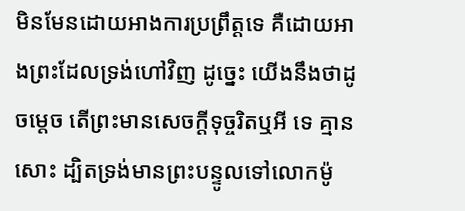មិនមែនដោយអាងការប្រព្រឹត្តទេ គឺដោយអាងព្រះដែលទ្រង់ហៅវិញ ដូច្នេះ យើងនឹងថាដូចម្តេច តើព្រះមានសេចក្តីទុច្ចរិតឬអី ទេ គ្មានសោះ ដ្បិតទ្រង់មានព្រះបន្ទូលទៅលោកម៉ូ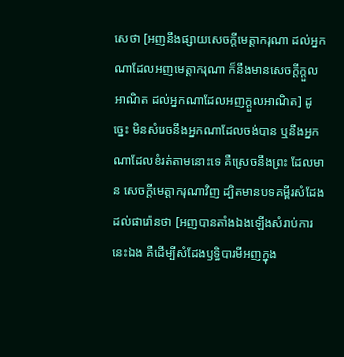សេថា [អញនឹងផ្សាយសេចក្តីមេត្តាករុណា ដល់អ្នកណាដែលអញមេត្តាករុណា ក៏នឹងមានសេចក្តីក្តួលអាណិត ដល់អ្នកណាដែលអញក្តួលអាណិត] ដូច្នេះ មិនសំរេចនឹងអ្នកណាដែលចង់បាន ឬនឹងអ្នកណាដែលខំរត់តាមនោះទេ គឺស្រេចនឹងព្រះ ដែលមាន សេចក្តីមេត្តាករុណាវិញ ដ្បិតមានបទគម្ពីរសំដែងដល់ផារ៉ោនថា [អញបានតាំងឯងឡើងសំរាប់ការនេះឯង គឺដើម្បីសំដែងឫទ្ធិបារមីអញក្នុង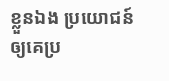ខ្លួនឯង ប្រយោជន៍ឲ្យគេប្រ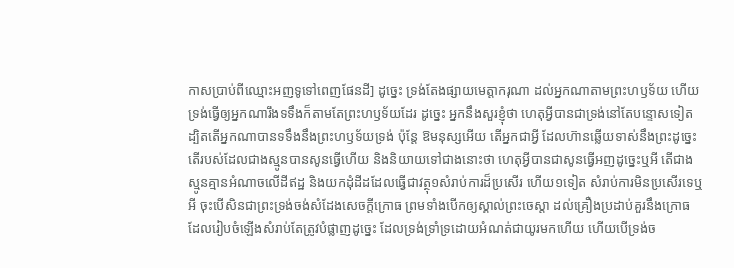កាសប្រាប់ពីឈ្មោះអញទូទៅពេញផែនដី] ដូច្នេះ ទ្រង់តែងផ្សាយមេត្តាករុណា ដល់អ្នកណាតាមព្រះហឫទ័យ ហើយទ្រង់ធ្វើឲ្យអ្នកណារឹងទទឹងក៏តាមតែព្រះហឫទ័យដែរ ដូច្នេះ អ្នកនឹងសួរខ្ញុំថា ហេតុអ្វីបានជាទ្រង់នៅតែបន្ទោសទៀត ដ្បិតតើអ្នកណាបានទទឹងនឹងព្រះហឫទ័យទ្រង់ ប៉ុន្តែ ឱមនុស្សអើយ តើអ្នកជាអ្វី ដែលហ៊ានឆ្លើយទាស់នឹងព្រះដូច្នេះ តើរបស់ដែលជាងស្មូនបានសូនធ្វើហើយ និងនិយាយទៅជាងនោះថា ហេតុអ្វីបានជាសូនធ្វើអញដូច្នេះឬអី តើជាងស្មូនគ្មានអំណាចលើដីឥដ្ឋ និងយកដុំដីដដែលធ្វើជាវត្ថុ១សំរាប់ការដ៏ប្រសើរ ហើយ១ទៀត សំរាប់ការមិនប្រសើរទេឬអី ចុះបើសិនជាព្រះទ្រង់ចង់សំដែងសេចក្តីក្រោធ ព្រមទាំងបើកឲ្យស្គាល់ព្រះចេស្តា ដល់គ្រឿងប្រដាប់គួរនឹងក្រោធ ដែលរៀបចំឡើងសំរាប់តែត្រូវបំផ្លាញដូច្នេះ ដែលទ្រង់ទ្រាំទ្រដោយអំណត់ជាយូរមកហើយ ហើយបើទ្រង់ច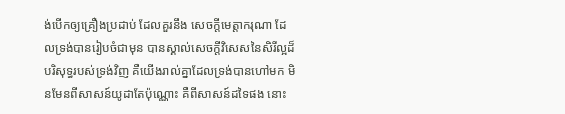ង់បើកឲ្យគ្រឿងប្រដាប់ ដែលគួរនឹង សេចក្តីមេត្តាករុណា ដែលទ្រង់បានរៀបចំជាមុន បានស្គាល់សេចក្តីវិសេសនៃសិរីល្អដ៏បរិសុទ្ធរបស់ទ្រង់វិញ គឺយើងរាល់គ្នាដែលទ្រង់បានហៅមក មិនមែនពីសាសន៍យូដាតែប៉ុណ្ណោះ គឺពីសាសន៍ដទៃផង នោះ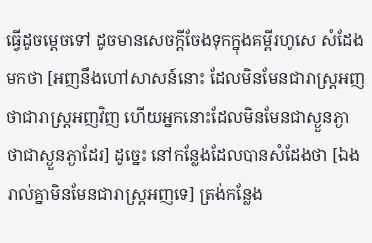ធ្វើដូចម្តេចទៅ ដូចមានសេចក្តីចែងទុកក្នុងគម្ពីរហូសេ សំដែងមកថា [អញនឹងហៅសាសន៍នោះ ដែលមិនមែនជារាស្ត្រអញ ថាជារាស្ត្រអញវិញ ហើយអ្នកនោះដែលមិនមែនជាស្ងួនភ្ងា ថាជាស្ងួនភ្ងាដែរ] ដូច្នេះ នៅកន្លែងដែលបានសំដែងថា [ឯងរាល់គ្នាមិនមែនជារាស្ត្រអញទេ] ត្រង់កន្លែង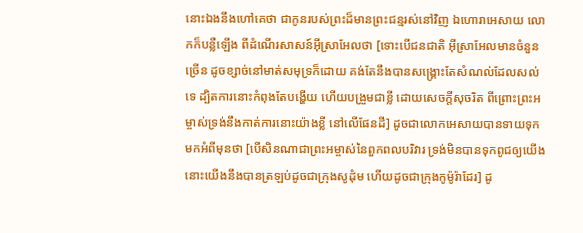នោះឯងនឹងហៅគេថា ជាកូនរបស់ព្រះដ៏មានព្រះជន្មរស់នៅវិញ ឯហោរាអេសាយ លោកក៏បន្លឺឡើង ពីដំណើរសាសន៍អ៊ីស្រាអែលថា [ទោះបើជនជាតិ អ៊ីស្រាអែលមានចំនួនច្រើន ដូចខ្សាច់នៅមាត់សមុទ្រក៏ដោយ គង់តែនឹងបានសង្គ្រោះតែសំណល់ដែលសល់ទេ ដ្បិតការនោះកំពុងតែបង្ហើយ ហើយបង្រួមជាខ្លី ដោយសេចក្តីសុចរិត ពីព្រោះព្រះអម្ចាស់ទ្រង់នឹងកាត់ការនោះយ៉ាងខ្លី នៅលើផែនដី] ដូចជាលោកអេសាយបានទាយទុកមកអំពីមុនថា [បើសិនណាជាព្រះអម្ចាស់នៃពួកពលបរិវារ ទ្រង់មិនបានទុកពូជឲ្យយើង នោះយើងនឹងបានត្រឡប់ដូចជាក្រុងសូដុំម ហើយដូចជាក្រុងកូម៉ូរ៉ាដែរ] ដូ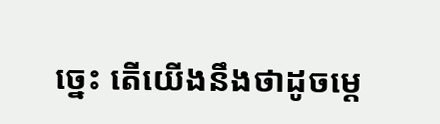ច្នេះ តើយើងនឹងថាដូចម្តេ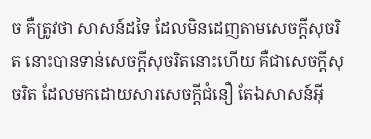ច គឺត្រូវថា សាសន៍ដទៃ ដែលមិនដេញតាមសេចក្តីសុចរិត នោះបានទាន់សេចក្តីសុចរិតនោះហើយ គឺជាសេចក្តីសុចរិត ដែលមកដោយសារសេចក្តីជំនឿ តែឯសាសន៍អ៊ី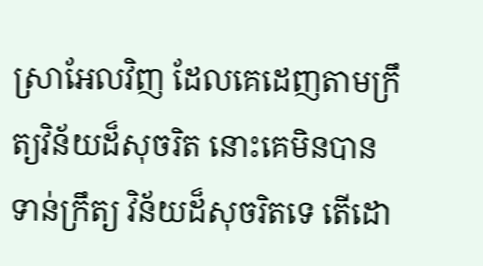ស្រាអែលវិញ ដែលគេដេញតាមក្រឹត្យវិន័យដ៏សុចរិត នោះគេមិនបានទាន់ក្រឹត្យ វិន័យដ៏សុចរិតទេ តើដោ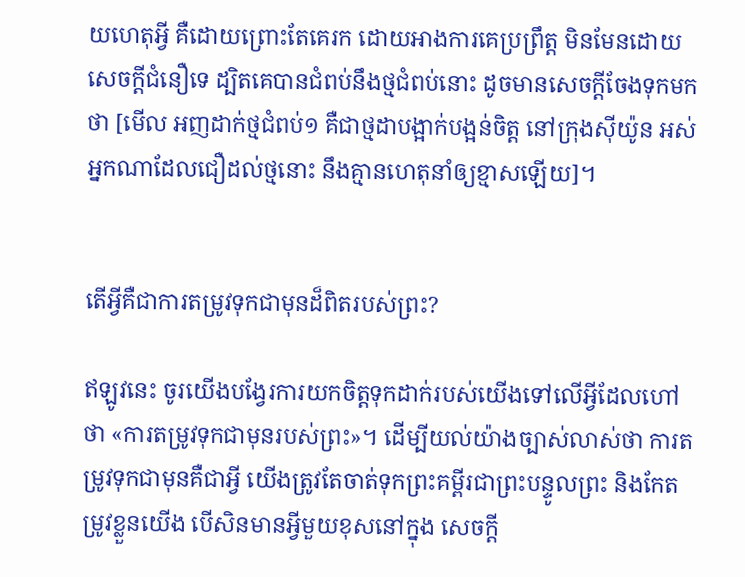យហេតុអ្វី គឺដោយព្រោះតែគេរក ដោយអាងការគេប្រព្រឹត្ត មិនមែនដោយសេចក្តីជំនឿទេ ដ្បិតគេបានជំពប់នឹងថ្មជំពប់នោះ ដូចមានសេចក្តីចែងទុកមកថា [មើល អញដាក់ថ្មជំពប់១ គឺជាថ្មដាបង្អាក់បង្អន់ចិត្ត នៅក្រុងស៊ីយ៉ូន អស់អ្នកណាដែលជឿដល់ថ្មនោះ នឹងគ្មានហេតុនាំឲ្យខ្មាសឡើយ]។


តើអ្វីគឺជាការតម្រូវទុកជាមុនដ៏ពិតរបស់ព្រះ?

ឥឡូវនេះ ចូរយើងបង្វែរការយកចិត្តទុកដាក់របស់យើងទៅលើអ្វីដែលហៅថា «ការតម្រូវទុកជាមុនរបស់ព្រះ»។ ដើម្បីយល់យ៉ាងច្បាស់លាស់ថា ការតម្រូវទុកជាមុនគឺជាអ្វី យើងត្រូវតែចាត់ទុកព្រះគម្ពីរជាព្រះបន្ទូលព្រះ និងកែតម្រូវខ្លួនយើង បើសិនមានអ្វីមួយខុសនៅក្នុង សេចក្តី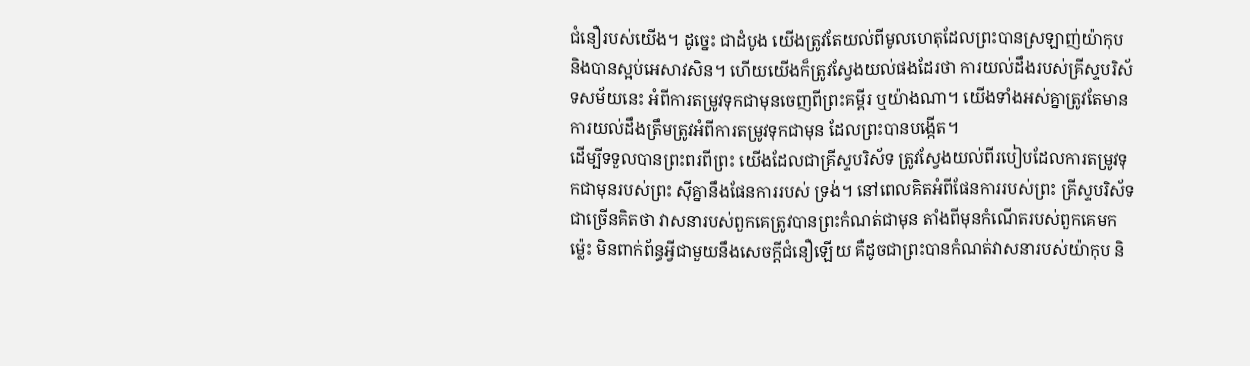ជំនឿរបស់យើង។ ដូច្នេះ ជាដំបូង យើងត្រូវតែយល់ពីមូលហេតុដែលព្រះបានស្រឡាញ់យ៉ាកុប និងបានស្អប់អេសាវសិន។ ហើយយើងក៏ត្រូវស្វែងយល់ផងដែរថា ការយល់ដឹងរបស់គ្រីស្ទបរិស័ទសម័យនេះ អំពីការតម្រូវទុកជាមុនចេញពីព្រះគម្ពីរ ឬយ៉ាងណា។ យើងទាំងអស់គ្នាត្រូវតែមានការយល់ដឹងត្រឹមត្រូវអំពីការតម្រូវទុកជាមុន ដែលព្រះបានបង្កើត។
ដើម្បីទទួលបានព្រះពរពីព្រះ យើងដែលជាគ្រីស្ទបរិស័ទ ត្រូវស្វែងយល់ពីរបៀបដែលការតម្រូវទុកជាមុនរបស់ព្រះ ស៊ីគ្នានឹងផែនការរបស់ ទ្រង់។ នៅពេលគិតអំពីផែនការរបស់ព្រះ គ្រីស្ទបរិស័ទជាច្រើនគិតថា វាសនារបស់ពួកគេត្រូវបានព្រះកំណត់ជាមុន តាំងពីមុនកំណើតរបស់ពួកគេមកម៉្លេះ មិនពាក់ព័ន្ធអ្វីជាមួយនឹងសេចក្តីជំនឿឡើយ គឺដូចជាព្រះបានកំណត់វាសនារបស់យ៉ាកុប និ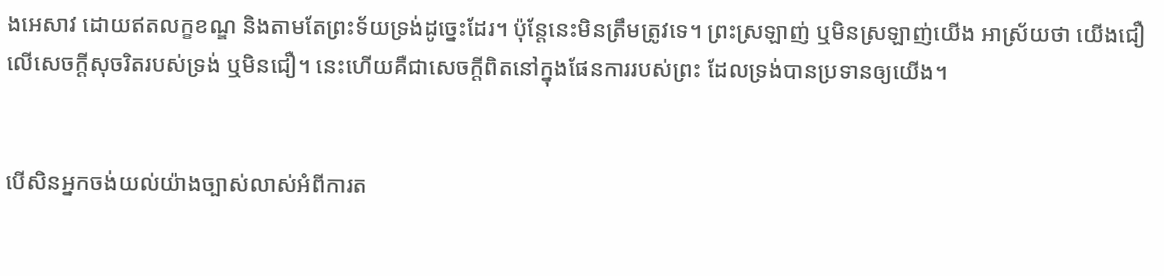ងអេសាវ ដោយឥតលក្ខខណ្ឌ និងតាមតែព្រះទ័យទ្រង់ដូច្នេះដែរ។ ប៉ុន្តែនេះមិនត្រឹមត្រូវទេ។ ព្រះស្រឡាញ់ ឬមិនស្រឡាញ់យើង អាស្រ័យថា យើងជឿលើសេចក្តីសុចរិតរបស់ទ្រង់ ឬមិនជឿ។ នេះហើយគឺជាសេចក្តីពិតនៅក្នុងផែនការរបស់ព្រះ ដែលទ្រង់បានប្រទានឲ្យយើង។


បើសិនអ្នកចង់យល់យ៉ាងច្បាស់លាស់អំពីការត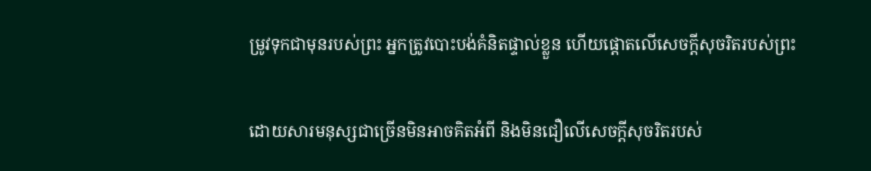ម្រូវទុកជាមុនរបស់ព្រះ អ្នកត្រូវបោះបង់គំនិតផ្ទាល់ខ្លួន ហើយផ្តោតលើសេចក្តីសុចរិតរបស់ព្រះ

ដោយសារមនុស្សជាច្រើនមិនអាចគិតអំពី និងមិនជឿលើសេចក្តីសុចរិតរបស់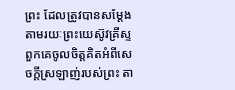ព្រះ ដែលត្រូវបានសម្តែង តាមរយៈព្រះយេស៊ូវគ្រីស្ទ ពួកគេចូលចិត្តគិតអំពីសេចក្តីស្រឡាញ់របស់ព្រះ តា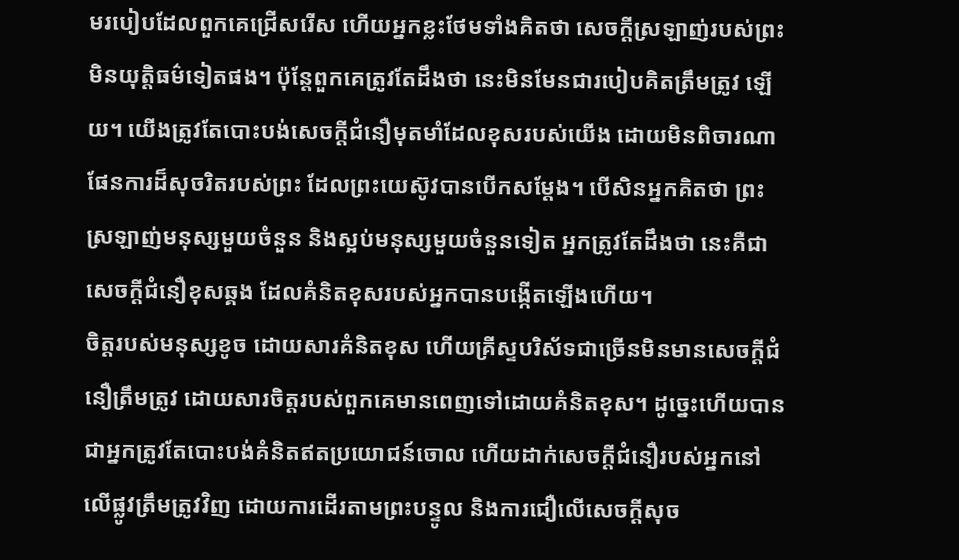មរបៀបដែលពួកគេជ្រើសរើស ហើយអ្នកខ្លះថែមទាំងគិតថា សេចក្តីស្រឡាញ់របស់ព្រះមិនយុត្តិធម៌ទៀតផង។ ប៉ុន្តែពួកគេត្រូវតែដឹងថា នេះមិនមែនជារបៀបគិតត្រឹមត្រូវ ឡើយ។ យើងត្រូវតែបោះបង់សេចក្តីជំនឿមុតមាំដែលខុសរបស់យើង ដោយមិនពិចារណាផែនការដ៏សុចរិតរបស់ព្រះ ដែលព្រះយេស៊ូវបានបើកសម្តែង។ បើសិនអ្នកគិតថា ព្រះស្រឡាញ់មនុស្សមួយចំនួន និងស្អប់មនុស្សមួយចំនួនទៀត អ្នកត្រូវតែដឹងថា នេះគឺជាសេចក្តីជំនឿខុសឆ្គង ដែលគំនិតខុសរបស់អ្នកបានបង្កើតឡើងហើយ។
ចិត្តរបស់មនុស្សខូច ដោយសារគំនិតខុស ហើយគ្រីស្ទបរិស័ទជាច្រើនមិនមានសេចក្តីជំនឿត្រឹមត្រូវ ដោយសារចិត្តរបស់ពួកគេមានពេញទៅដោយគំនិតខុស។ ដូច្នេះហើយបានជាអ្នកត្រូវតែបោះបង់គំនិតឥតប្រយោជន៍ចោល ហើយដាក់សេចក្តីជំនឿរបស់អ្នកនៅលើផ្លូវត្រឹមត្រូវវិញ ដោយការដើរតាមព្រះបន្ទូល និងការជឿលើសេចក្តីសុច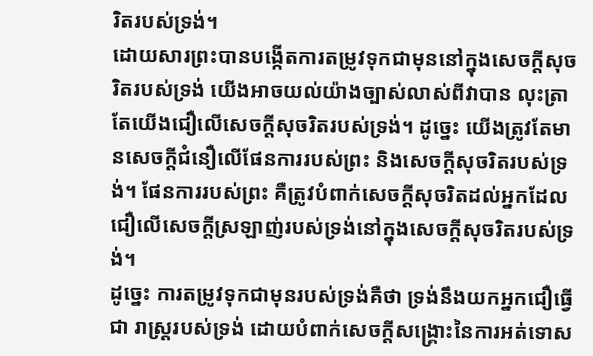រិតរបស់ទ្រង់។
ដោយសារព្រះបានបង្កើតការតម្រូវទុកជាមុននៅក្នុងសេចក្តីសុចរិតរបស់ទ្រង់ យើងអាចយល់យ៉ាងច្បាស់លាស់ពីវាបាន លុះត្រាតែយើងជឿលើសេចក្តីសុចរិតរបស់ទ្រង់។ ដូច្នេះ យើងត្រូវតែមានសេចក្តីជំនឿលើផែនការរបស់ព្រះ និងសេចក្តីសុចរិតរបស់ទ្រង់។ ផែនការរបស់ព្រះ គឺត្រូវបំពាក់សេចក្តីសុចរិតដល់អ្នកដែលជឿលើសេចក្តីស្រឡាញ់របស់ទ្រង់នៅក្នុងសេចក្តីសុចរិតរបស់ទ្រង់។
ដូច្នេះ ការតម្រូវទុកជាមុនរបស់ទ្រង់គឺថា ទ្រង់នឹងយកអ្នកជឿធ្វើជា រាស្ត្ររបស់ទ្រង់ ដោយបំពាក់សេចក្តីសង្រ្គោះនៃការអត់ទោស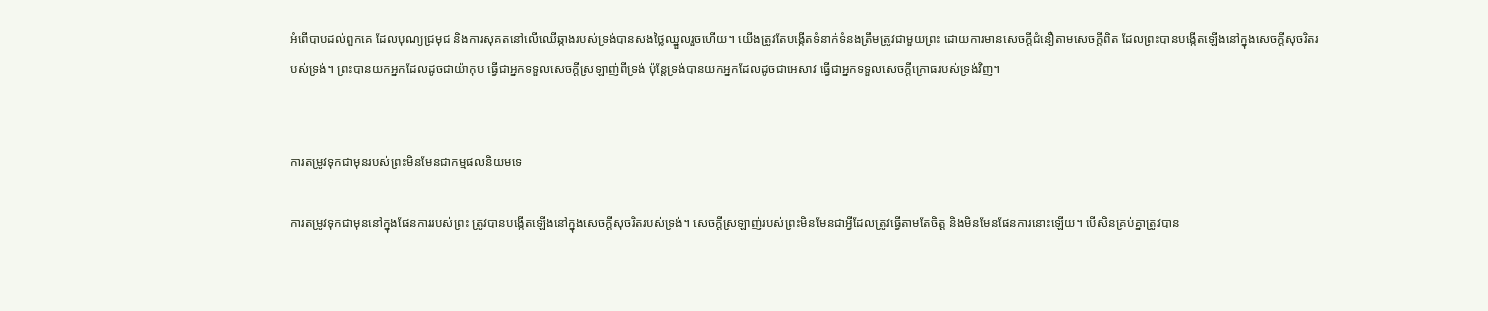អំពើបាបដល់ពួកគេ ដែលបុណ្យជ្រមុជ និងការសុគតនៅលើឈើឆ្កាងរបស់ទ្រង់បានសងថ្លៃឈ្នួលរួចហើយ។ យើងត្រូវតែបង្កើតទំនាក់ទំនងត្រឹមត្រូវជាមួយព្រះ ដោយការមានសេចក្តីជំនឿតាមសេចក្តីពិត ដែលព្រះបានបង្កើតឡើងនៅក្នុងសេចក្តីសុចរិតរបស់ទ្រង់។ ព្រះបានយកអ្នកដែលដូចជាយ៉ាកុប ធ្វើជាអ្នកទទួលសេចក្តីស្រឡាញ់ពីទ្រង់ ប៉ុន្តែទ្រង់បានយកអ្នកដែលដូចជាអេសាវ ធ្វើជាអ្នកទទួលសេចក្តីក្រោធរបស់ទ្រង់វិញ។


ការតម្រូវទុកជាមុនរបស់ព្រះមិនមែនជាកម្មផលនិយមទេ

ការតម្រូវទុកជាមុននៅក្នុងផែនការរបស់ព្រះ ត្រូវបានបង្កើតឡើងនៅក្នុងសេចក្តីសុចរិតរបស់ទ្រង់។ សេចក្តីស្រឡាញ់របស់ព្រះមិនមែនជាអ្វីដែលត្រូវធ្វើតាមតែចិត្ត និងមិនមែនផែនការនោះឡើយ។ បើសិនគ្រប់គ្នាត្រូវបាន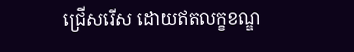ជ្រើសរើស ដោយឥតលក្ខខណ្ឌ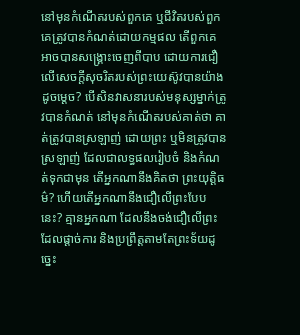នៅមុនកំណើតរបស់ពួកគេ ឬជីវិតរបស់ពួកគេត្រូវបានកំណត់ដោយកម្មផល តើពួកគេអាចបានសង្រ្គោះចេញពីបាប ដោយការជឿលើសេចក្តីសុចរិតរបស់ព្រះយេស៊ូវបានយ៉ាងដូចម្តេច? បើសិនវាសនារបស់មនុស្សម្នាក់ត្រូវបានកំណត់ នៅមុនកំណើតរបស់គាត់ថា គាត់ត្រូវបានស្រឡាញ់ ដោយព្រះ ឬមិនត្រូវបានស្រឡាញ់ ដែលជាលទ្ធផលរៀបចំ និងកំណត់ទុកជាមុន តើអ្នកណានឹងគិតថា ព្រះយុត្តិធម៌? ហើយតើអ្នកណានឹងជឿលើព្រះបែបនេះ? គ្មានអ្នកណា ដែលនឹងចង់ជឿលើព្រះដែលផ្តាច់ការ និងប្រព្រឹត្តតាមតែព្រះទ័យដូច្នេះ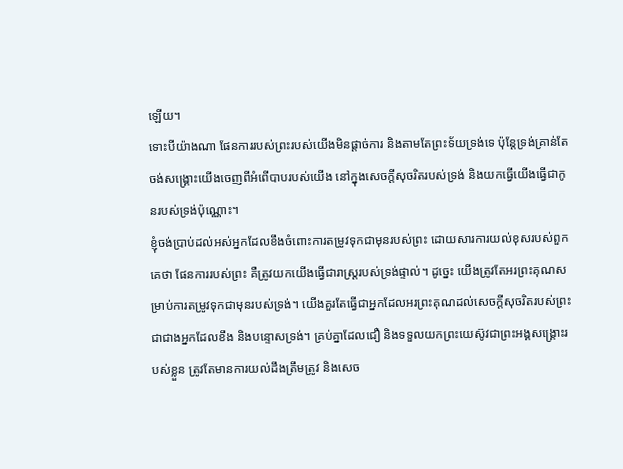ឡើយ។
ទោះបីយ៉ាងណា ផែនការរបស់ព្រះរបស់យើងមិនផ្តាច់ការ និងតាមតែព្រះទ័យទ្រង់ទេ ប៉ុន្តែទ្រង់គ្រាន់តែចង់សង្រ្គោះយើងចេញពីអំពើបាបរបស់យើង នៅក្នុងសេចក្តីសុចរិតរបស់ទ្រង់ និងយកធ្វើយើងធ្វើជាកូនរបស់ទ្រង់ប៉ុណ្ណោះ។
ខ្ញុំចង់ប្រាប់ដល់អស់អ្នកដែលខឹងចំពោះការតម្រូវទុកជាមុនរបស់ព្រះ ដោយសារការយល់ខុសរបស់ពួកគេថា ផែនការរបស់ព្រះ គឺត្រូវយកយើងធ្វើជារាស្ត្ររបស់ទ្រង់ផ្ទាល់។ ដូច្នេះ យើងត្រូវតែអរព្រះគុណសម្រាប់ការតម្រូវទុកជាមុនរបស់ទ្រង់។ យើងគួរតែធ្វើជាអ្នកដែលអរព្រះគុណដល់សេចក្តីសុចរិតរបស់ព្រះ ជាជាងអ្នកដែលខឹង និងបន្ទោសទ្រង់។ គ្រប់គ្នាដែលជឿ និងទទួលយកព្រះយេស៊ូវជាព្រះអង្គសង្រ្គោះរបស់ខ្លួន ត្រូវតែមានការយល់ដឹងត្រឹមត្រូវ និងសេច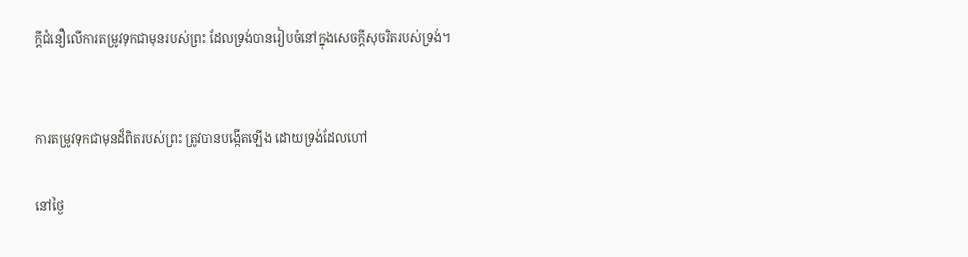ក្តីជំនឿលើការតម្រូវទុកជាមុនរបស់ព្រះ ដែលទ្រង់បានរៀបចំនៅក្នុងសេចក្តីសុចរិតរបស់ទ្រង់។


ការតម្រូវទុកជាមុនដ៏ពិតរបស់ព្រះ ត្រូវបានបង្កើតឡើង ដោយទ្រង់ដែលហៅ

នៅថ្ងៃ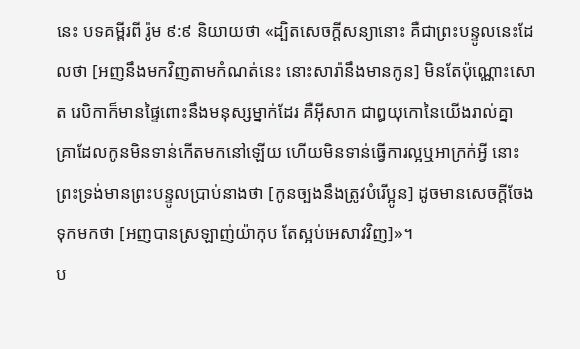នេះ បទគម្ពីរពី រ៉ូម ៩:៩ និយាយថា «ដ្បិតសេចក្តីសន្យានោះ គឺជាព្រះបន្ទូលនេះដែលថា [អញនឹងមកវិញតាមកំណត់នេះ នោះសារ៉ានឹងមានកូន] មិនតែប៉ុណ្ណោះសោត រេបិកាក៏មានផ្ទៃពោះនឹងមនុស្សម្នាក់ដែរ គឺអ៊ីសាក ជាឰយុកោនៃយើងរាល់គ្នា គ្រាដែលកូនមិនទាន់កើតមកនៅឡើយ ហើយមិនទាន់ធ្វើការល្អឬអាក្រក់អ្វី នោះព្រះទ្រង់មានព្រះបន្ទូលប្រាប់នាងថា [កូនច្បងនឹងត្រូវបំរើប្អូន] ដូចមានសេចក្តីចែងទុកមកថា [អញបានស្រឡាញ់យ៉ាកុប តែស្អប់អេសាវវិញ]»។
ប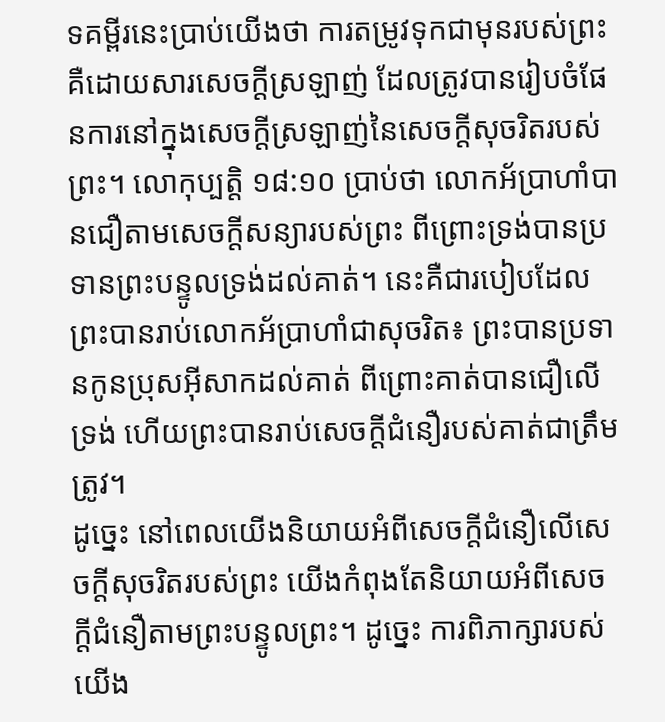ទគម្ពីរនេះប្រាប់យើងថា ការតម្រូវទុកជាមុនរបស់ព្រះគឺដោយសារសេចក្តីស្រឡាញ់ ដែលត្រូវបានរៀបចំផែនការនៅក្នុងសេចក្តីស្រឡាញ់នៃសេចក្តីសុចរិតរបស់ព្រះ។ លោកុប្បត្តិ ១៨:១០ ប្រាប់ថា លោកអ័ប្រាហាំបានជឿតាមសេចក្តីសន្យារបស់ព្រះ ពីព្រោះទ្រង់បានប្រទានព្រះបន្ទូលទ្រង់ដល់គាត់។ នេះគឺជារបៀបដែលព្រះបានរាប់លោកអ័ប្រាហាំជាសុចរិត៖ ព្រះបានប្រទានកូនប្រុសអ៊ីសាកដល់គាត់ ពីព្រោះគាត់បានជឿលើទ្រង់ ហើយព្រះបានរាប់សេចក្តីជំនឿរបស់គាត់ជាត្រឹមត្រូវ។
ដូច្នេះ នៅពេលយើងនិយាយអំពីសេចក្តីជំនឿលើសេចក្តីសុចរិតរបស់ព្រះ យើងកំពុងតែនិយាយអំពីសេចក្តីជំនឿតាមព្រះបន្ទូលព្រះ។ ដូច្នេះ ការពិភាក្សារបស់យើង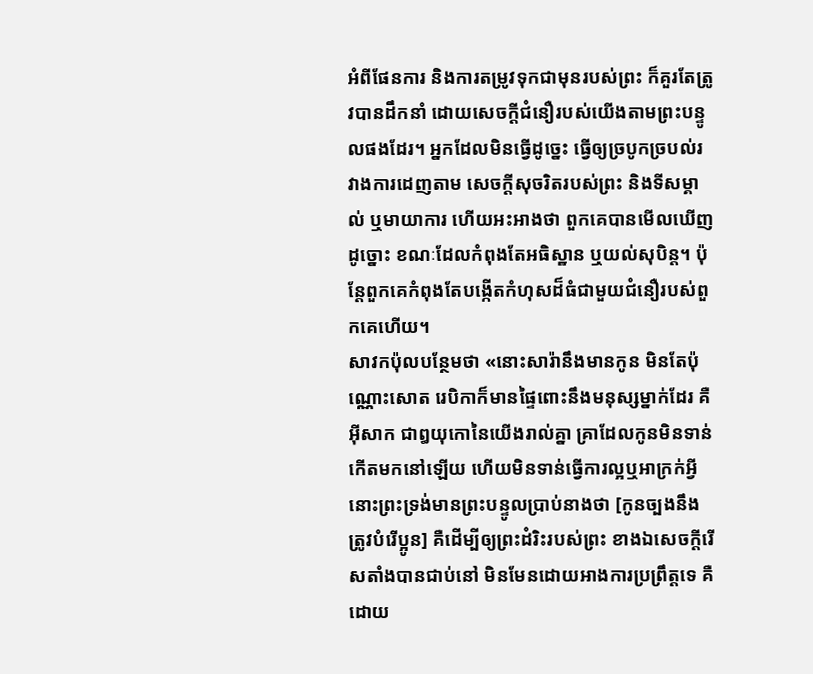អំពីផែនការ និងការតម្រូវទុកជាមុនរបស់ព្រះ ក៏គួរតែត្រូវបានដឹកនាំ ដោយសេចក្តីជំនឿរបស់យើងតាមព្រះបន្ទូលផងដែរ។ អ្នកដែលមិនធ្វើដូច្នេះ ធ្វើឲ្យច្របូកច្របល់រវាងការដេញតាម សេចក្តីសុចរិតរបស់ព្រះ និងទីសម្គាល់ ឬមាយាការ ហើយអះអាងថា ពួកគេបានមើលឃើញដូច្នោះ ខណៈដែលកំពុងតែអធិស្ឋាន ឬយល់សុបិន្ត។ ប៉ុន្តែពួកគេកំពុងតែបង្កើតកំហុសដ៏ធំជាមួយជំនឿរបស់ពួកគេហើយ។
សាវកប៉ុលបន្ថែមថា «នោះសារ៉ានឹងមានកូន មិនតែប៉ុណ្ណោះសោត រេបិកាក៏មានផ្ទៃពោះនឹងមនុស្សម្នាក់ដែរ គឺអ៊ីសាក ជាឰយុកោនៃយើងរាល់គ្នា គ្រាដែលកូនមិនទាន់កើតមកនៅឡើយ ហើយមិនទាន់ធ្វើការល្អឬអាក្រក់អ្វី នោះព្រះទ្រង់មានព្រះបន្ទូលប្រាប់នាងថា [កូនច្បងនឹងត្រូវបំរើប្អូន] គឺដើម្បីឲ្យព្រះដំរិះរបស់ព្រះ ខាងឯសេចក្តីរើសតាំងបានជាប់នៅ មិនមែនដោយអាងការប្រព្រឹត្តទេ គឺដោយ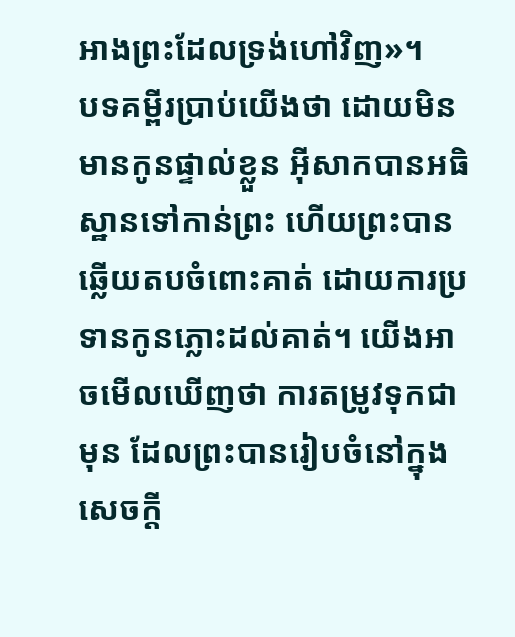អាងព្រះដែលទ្រង់ហៅវិញ»។
បទគម្ពីរប្រាប់យើងថា ដោយមិនមានកូនផ្ទាល់ខ្លួន អ៊ីសាកបានអធិស្ឋានទៅកាន់ព្រះ ហើយព្រះបានឆ្លើយតបចំពោះគាត់ ដោយការប្រទានកូនភ្លោះដល់គាត់។ យើងអាចមើលឃើញថា ការតម្រូវទុកជាមុន ដែលព្រះបានរៀបចំនៅក្នុងសេចក្តី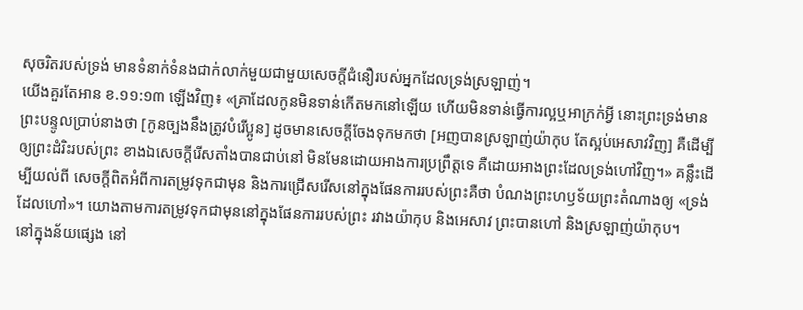សុចរិតរបស់ទ្រង់ មានទំនាក់ទំនងជាក់លាក់មួយជាមួយសេចក្តីជំនឿរបស់អ្នកដែលទ្រង់ស្រឡាញ់។
យើងគួរតែអាន ខ.១១:១៣ ឡើងវិញ៖ «គ្រាដែលកូនមិនទាន់កើតមកនៅឡើយ ហើយមិនទាន់ធ្វើការល្អឬអាក្រក់អ្វី នោះព្រះទ្រង់មានព្រះបន្ទូលប្រាប់នាងថា [កូនច្បងនឹងត្រូវបំរើប្អូន] ដូចមានសេចក្តីចែងទុកមកថា [អញបានស្រឡាញ់យ៉ាកុប តែស្អប់អេសាវវិញ] គឺដើម្បីឲ្យព្រះដំរិះរបស់ព្រះ ខាងឯសេចក្តីរើសតាំងបានជាប់នៅ មិនមែនដោយអាងការប្រព្រឹត្តទេ គឺដោយអាងព្រះដែលទ្រង់ហៅវិញ។» គន្លឹះដើម្បីយល់ពី សេចក្តីពិតអំពីការតម្រូវទុកជាមុន និងការជ្រើសរើសនៅក្នុងផែនការរបស់ព្រះគឺថា បំណងព្រះហឫទ័យព្រះតំណាងឲ្យ «ទ្រង់ដែលហៅ»។ យោងតាមការតម្រូវទុកជាមុននៅក្នុងផែនការរបស់ព្រះ រវាងយ៉ាកុប និងអេសាវ ព្រះបានហៅ និងស្រឡាញ់យ៉ាកុប។
នៅក្នុងន័យផ្សេង នៅ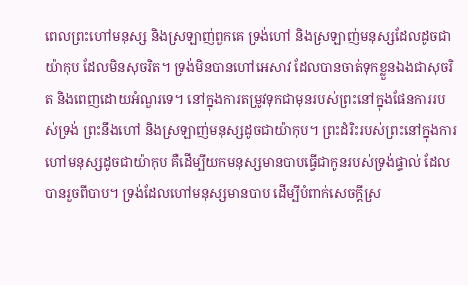ពេលព្រះហៅមនុស្ស និងស្រឡាញ់ពួកគេ ទ្រង់ហៅ និងស្រឡាញ់មនុស្សដែលដូចជាយ៉ាកុប ដែលមិនសុចរិត។ ទ្រង់មិនបានហៅអេសាវ ដែលបានចាត់ទុកខ្លួនឯងជាសុចរិត និងពេញដោយអំណួរទេ។ នៅក្នុងការតម្រូវទុកជាមុនរបស់ព្រះនៅក្នុងផែនការរបស់ទ្រង់ ព្រះនឹងហៅ និងស្រឡាញ់មនុស្សដូចជាយ៉ាកុប។ ព្រះដំរិះរបស់ព្រះនៅក្នុងការហៅមនុស្សដូចជាយ៉ាកុប គឺដើម្បីយកមនុស្សមានបាបធ្វើជាកូនរបស់ទ្រង់ផ្ទាល់ ដែលបានរួចពីបាប។ ទ្រង់ដែលហៅមនុស្សមានបាប ដើម្បីបំពាក់សេចក្តីស្រ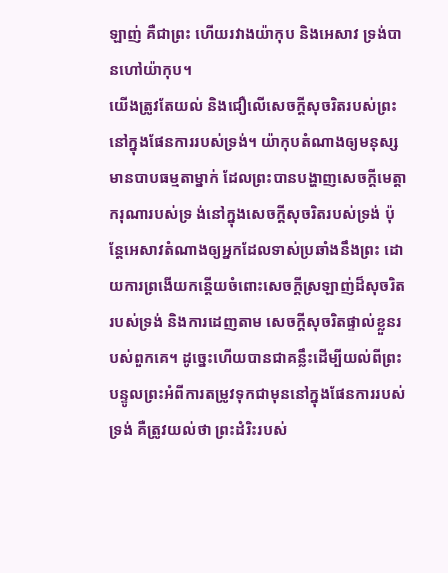ឡាញ់ គឺជាព្រះ ហើយរវាងយ៉ាកុប និងអេសាវ ទ្រង់បានហៅយ៉ាកុប។
យើងត្រូវតែយល់ និងជឿលើសេចក្តីសុចរិតរបស់ព្រះនៅក្នុងផែនការរបស់ទ្រង់។ យ៉ាកុបតំណាងឲ្យមនុស្សមានបាបធម្មតាម្នាក់ ដែលព្រះបានបង្ហាញសេចក្តីមេត្តាករុណារបស់ទ្រ ង់នៅក្នុងសេចក្តីសុចរិតរបស់ទ្រង់ ប៉ុន្តែអេសាវតំណាងឲ្យអ្នកដែលទាស់ប្រឆាំងនឹងព្រះ ដោយការព្រងើយកន្តើយចំពោះសេចក្តីស្រឡាញ់ដ៏សុចរិតរបស់ទ្រង់ និងការដេញតាម សេចក្តីសុចរិតផ្ទាល់ខ្លួនរបស់ពួកគេ។ ដូច្នេះហើយបានជាគន្លឹះដើម្បីយល់ពីព្រះបន្ទូលព្រះអំពីការតម្រូវទុកជាមុននៅក្នុងផែនការរបស់ទ្រង់ គឺត្រូវយល់ថា ព្រះដំរិះរបស់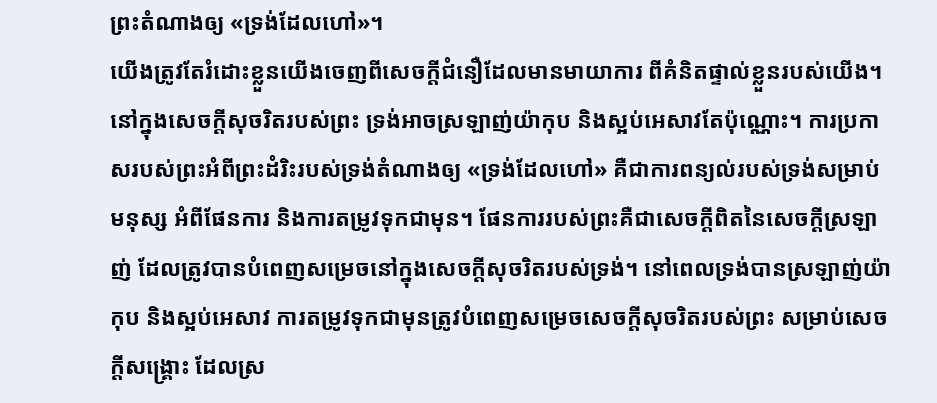ព្រះតំណាងឲ្យ «ទ្រង់ដែលហៅ»។
យើងត្រូវតែរំដោះខ្លួនយើងចេញពីសេចក្តីជំនឿដែលមានមាយាការ ពីគំនិតផ្ទាល់ខ្លួនរបស់យើង។ នៅក្នុងសេចក្តីសុចរិតរបស់ព្រះ ទ្រង់អាចស្រឡាញ់យ៉ាកុប និងស្អប់អេសាវតែប៉ុណ្ណោះ។ ការប្រកាសរបស់ព្រះអំពីព្រះដំរិះរបស់ទ្រង់តំណាងឲ្យ «ទ្រង់ដែលហៅ» គឺជាការពន្យល់របស់ទ្រង់សម្រាប់មនុស្ស អំពីផែនការ និងការតម្រូវទុកជាមុន។ ផែនការរបស់ព្រះគឺជាសេចក្តីពិតនៃសេចក្តីស្រឡាញ់ ដែលត្រូវបានបំពេញសម្រេចនៅក្នុងសេចក្តីសុចរិតរបស់ទ្រង់។ នៅពេលទ្រង់បានស្រឡាញ់យ៉ាកុប និងស្អប់អេសាវ ការតម្រូវទុកជាមុនត្រូវបំពេញសម្រេចសេចក្តីសុចរិតរបស់ព្រះ សម្រាប់សេចក្តីសង្រ្គោះ ដែលស្រ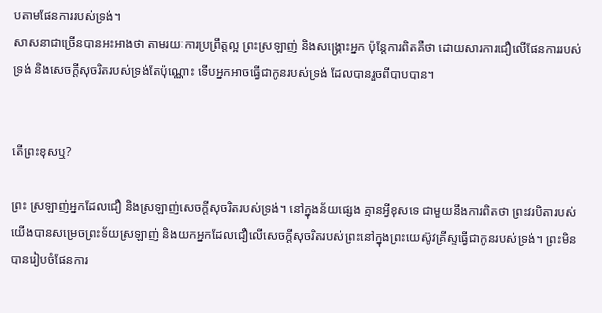បតាមផែនការរបស់ទ្រង់។
សាសនាជាច្រើនបានអះអាងថា តាមរយៈការប្រព្រឹត្តល្អ ព្រះស្រឡាញ់ និងសង្រ្គោះអ្នក ប៉ុន្តែការពិតគឺថា ដោយសារការជឿលើផែនការរបស់ទ្រង់ និងសេចក្តីសុចរិតរបស់ទ្រង់តែប៉ុណ្ណោះ ទើបអ្នកអាចធ្វើជាកូនរបស់ទ្រង់ ដែលបានរួចពីបាបបាន។


តើព្រះខុសឬ?

ព្រះ ស្រឡាញ់អ្នកដែលជឿ និងស្រឡាញ់សេចក្តីសុចរិតរបស់ទ្រង់។ នៅក្នុងន័យផ្សេង គ្មានអ្វីខុសទេ ជាមួយនឹងការពិតថា ព្រះវរបិតារបស់យើងបានសម្រេចព្រះទ័យស្រឡាញ់ និងយកអ្នកដែលជឿលើសេចក្តីសុចរិតរបស់ព្រះនៅក្នុងព្រះយេស៊ូវគ្រីស្ទធ្វើជាកូនរបស់ទ្រង់។ ព្រះមិនបានរៀបចំផែនការ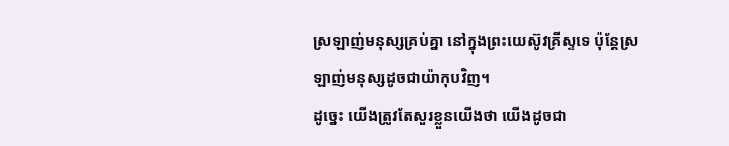ស្រឡាញ់មនុស្សគ្រប់គ្នា នៅក្នុងព្រះយេស៊ូវគ្រីស្ទទេ ប៉ុន្តែស្រឡាញ់មនុស្សដូចជាយ៉ាកុបវិញ។
ដូច្នេះ យើងត្រូវតែសួរខ្លួនយើងថា យើងដូចជា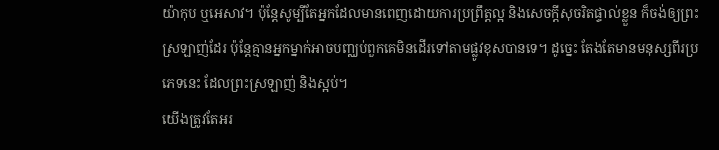យ៉ាកុប ឬអេសាវ។ ប៉ុន្តែសូម្បីតែអ្នកដែលមានពេញដោយការប្រព្រឹត្តល្អ និងសេចក្តីសុចរិតផ្ទាល់ខ្លួន ក៏ចង់ឲ្យព្រះស្រឡាញ់ដែរ ប៉ុន្តែគ្មានអ្នកម្នាក់អាចបញ្ឈប់ពួកគេមិនដើរទៅតាមផ្លូវខុសបានទេ។ ដូច្នេះ តែងតែមានមនុស្សពីរប្រភេទនេះ ដែលព្រះស្រឡាញ់ និងស្អប់។
យើងត្រូវតែអរ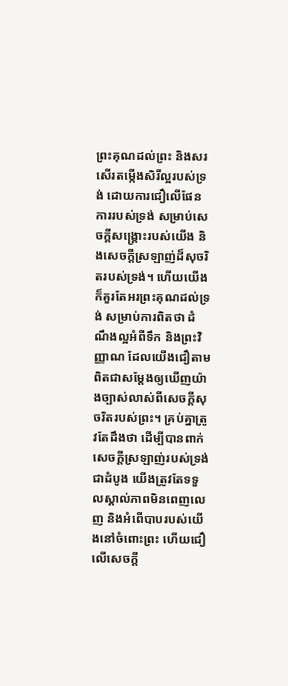ព្រះគុណដល់ព្រះ និងសរសើរតម្កើងសិរីល្អរបស់ទ្រង់ ដោយការជឿលើផែនការរបស់ទ្រង់ សម្រាប់សេចក្តីសង្រ្គោះរបស់យើង និងសេចក្តីស្រឡាញ់ដ៏សុចរិតរបស់ទ្រង់។ ហើយយើងក៏គួរតែអរព្រះគុណដល់ទ្រង់ សម្រាប់ការពិតថា ដំណឹងល្អអំពីទឹក និងព្រះវិញ្ញាណ ដែលយើងជឿតាម ពិតជាសម្តែងឲ្យឃើញយ៉ាងច្បាស់លាស់ពីសេចក្តីសុចរិតរបស់ព្រះ។ គ្រប់គ្នាត្រូវតែដឹងថា ដើម្បីបានពាក់សេចក្តីស្រឡាញ់របស់ទ្រង់ ជាដំបូង យើងត្រូវតែទទួលស្គាល់ភាពមិនពេញលេញ និងអំពើបាបរបស់យើងនៅចំពោះព្រះ ហើយជឿលើសេចក្តី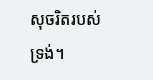សុចរិតរបស់ទ្រង់។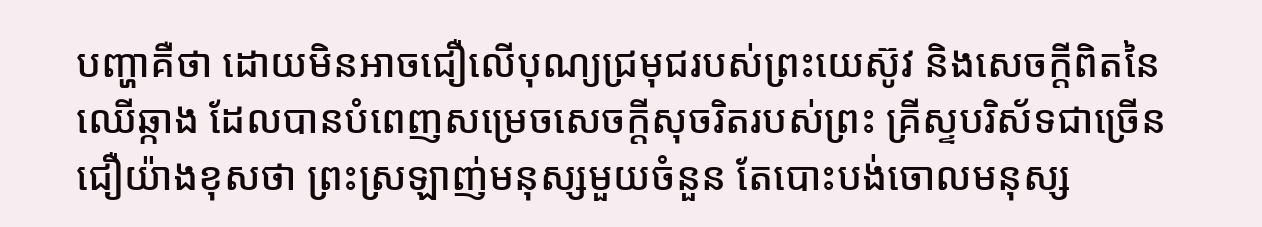បញ្ហាគឺថា ដោយមិនអាចជឿលើបុណ្យជ្រមុជរបស់ព្រះយេស៊ូវ និងសេចក្តីពិតនៃឈើឆ្កាង ដែលបានបំពេញសម្រេចសេចក្តីសុចរិតរបស់ព្រះ គ្រីស្ទបរិស័ទជាច្រើនជឿយ៉ាងខុសថា ព្រះស្រឡាញ់មនុស្សមួយចំនួន តែបោះបង់ចោលមនុស្ស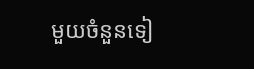មួយចំនួនទៀ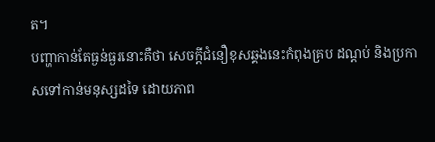ត។
បញ្ហាកាន់តែធ្ងន់ធ្ងរនោះគឺថា សេចក្តីជំនឿខុសឆ្គងនេះកំពុងគ្រប ដណ្តប់ និងប្រកាសទៅកាន់មនុស្សដទៃ ដោយភាព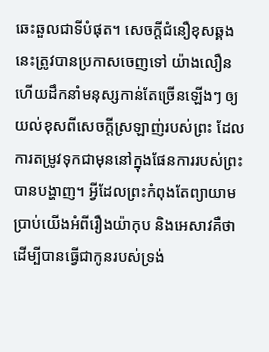ឆេះឆួលជាទីបំផុត។ សេចក្តីជំនឿខុសឆ្គងនេះត្រូវបានប្រកាសចេញទៅ យ៉ាងលឿន ហើយដឹកនាំមនុស្សកាន់តែច្រើនឡើងៗ ឲ្យយល់ខុសពីសេចក្តីស្រឡាញ់របស់ព្រះ ដែលការតម្រូវទុកជាមុននៅក្នុងផែនការរបស់ព្រះ បានបង្ហាញ។ អ្វីដែលព្រះកំពុងតែព្យាយាមប្រាប់យើងអំពីរឿងយ៉ាកុប និងអេសាវគឺថា ដើម្បីបានធ្វើជាកូនរបស់ទ្រង់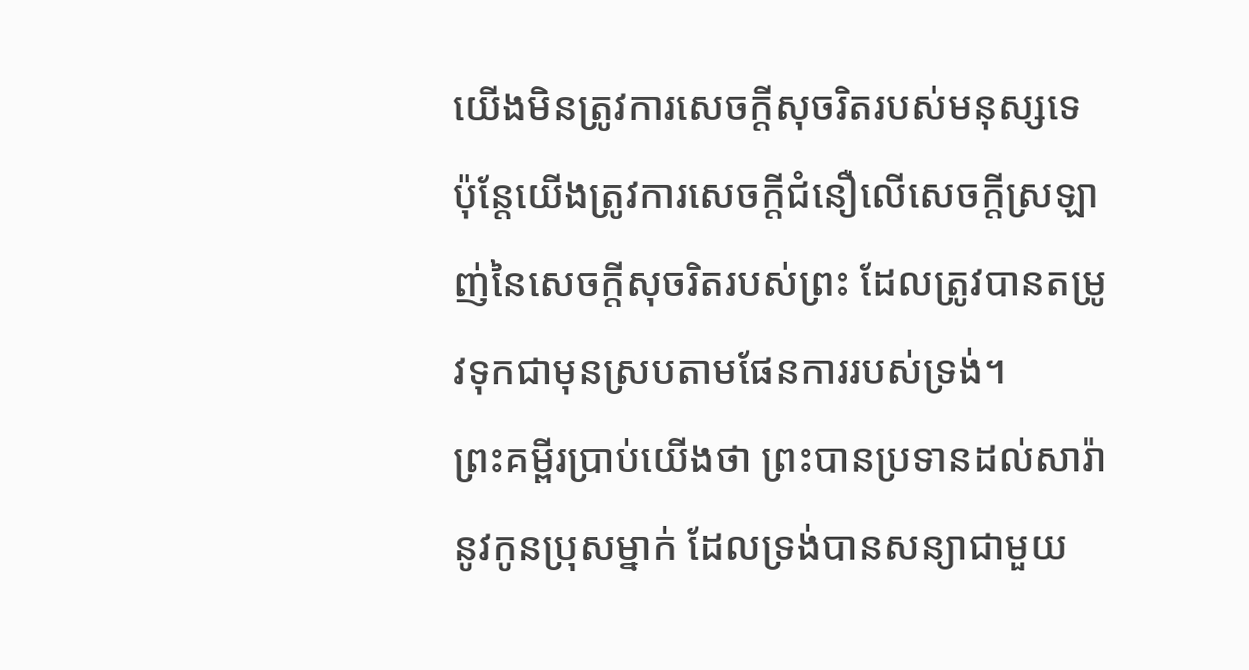យើងមិនត្រូវការសេចក្តីសុចរិតរបស់មនុស្សទេ ប៉ុន្តែយើងត្រូវការសេចក្តីជំនឿលើសេចក្តីស្រឡាញ់នៃសេចក្តីសុចរិតរបស់ព្រះ ដែលត្រូវបានតម្រូវទុកជាមុនស្របតាមផែនការរបស់ទ្រង់។
ព្រះគម្ពីរប្រាប់យើងថា ព្រះបានប្រទានដល់សារ៉ានូវកូនប្រុសម្នាក់ ដែលទ្រង់បានសន្យាជាមួយ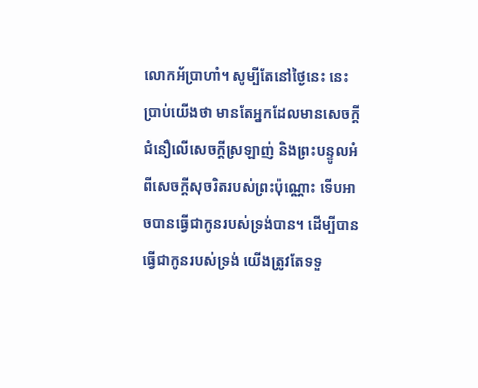លោកអ័ប្រាហាំ។ សូម្បីតែនៅថ្ងៃនេះ នេះប្រាប់យើងថា មានតែអ្នកដែលមានសេចក្តីជំនឿលើសេចក្តីស្រឡាញ់ និងព្រះបន្ទូលអំពីសេចក្តីសុចរិតរបស់ព្រះប៉ុណ្ណោះ ទើបអាចបានធ្វើជាកូនរបស់ទ្រង់បាន។ ដើម្បីបានធ្វើជាកូនរបស់ទ្រង់ យើងត្រូវតែទទួ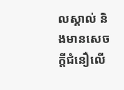លស្គាល់ និងមានសេចក្តីជំនឿលើ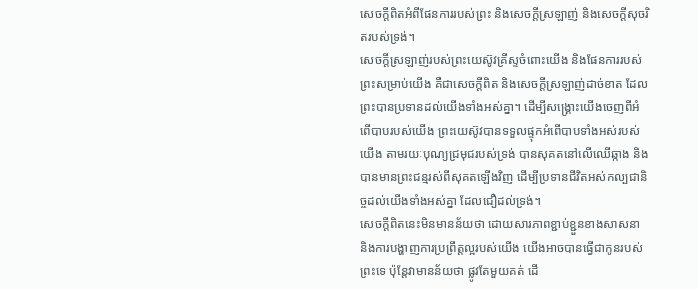សេចក្តីពិតអំពីផែនការរបស់ព្រះ និងសេចក្តីស្រឡាញ់ និងសេចក្តីសុចរិតរបស់ទ្រង់។
សេចក្តីស្រឡាញ់របស់ព្រះយេស៊ូវគ្រីស្ទចំពោះយើង និងផែនការរបស់ព្រះសម្រាប់យើង គឺជាសេចក្តីពិត និងសេចក្តីស្រឡាញ់ដាច់ខាត ដែលព្រះបានប្រទានដល់យើងទាំងអស់គ្នា។ ដើម្បីសង្រ្គោះយើងចេញពីអំពើបាបរបស់យើង ព្រះយេស៊ូវបានទទួលផ្ទុកអំពើបាបទាំងអស់របស់យើង តាមរយៈបុណ្យជ្រមុជរបស់ទ្រង់ បានសុគតនៅលើឈើឆ្កាង និងបានមានព្រះជន្មរស់ពីសុគតឡើងវិញ ដើម្បីប្រទានជីវិតអស់កល្បជានិច្ចដល់យើងទាំងអស់គ្នា ដែលជឿដល់ទ្រង់។
សេចក្តីពិតនេះមិនមានន័យថា ដោយសារភាពខ្ជាប់ខ្ជួនខាងសាសនា និងការបង្ហាញការប្រព្រឹត្តល្អរបស់យើង យើងអាចបានធ្វើជាកូនរបស់ព្រះទេ ប៉ុន្តែវាមានន័យថា ផ្លូវតែមួយគត់ ដើ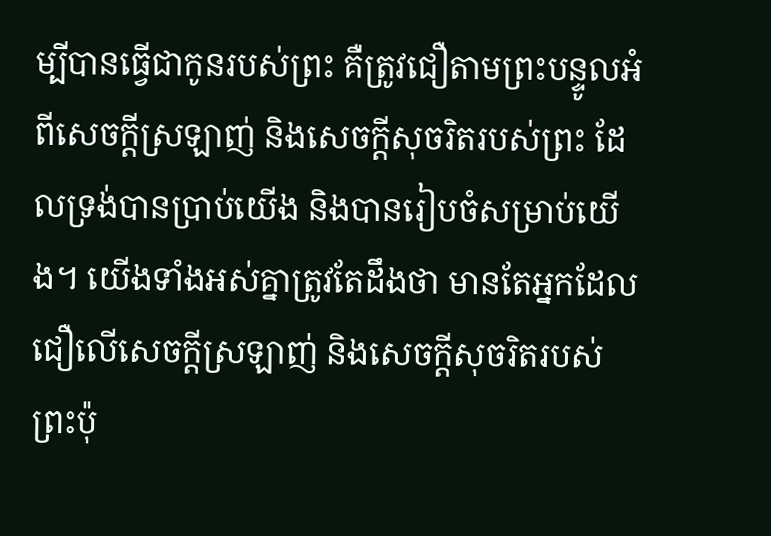ម្បីបានធ្វើជាកូនរបស់ព្រះ គឺត្រូវជឿតាមព្រះបន្ទូលអំពីសេចក្តីស្រឡាញ់ និងសេចក្តីសុចរិតរបស់ព្រះ ដែលទ្រង់បានប្រាប់យើង និងបានរៀបចំសម្រាប់យើង។ យើងទាំងអស់គ្នាត្រូវតែដឹងថា មានតែអ្នកដែលជឿលើសេចក្តីស្រឡាញ់ និងសេចក្តីសុចរិតរបស់ព្រះប៉ុ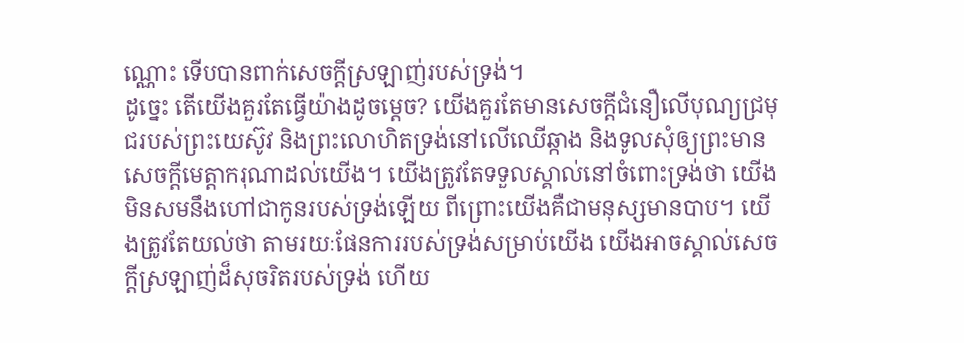ណ្ណោះ ទើបបានពាក់សេចក្តីស្រឡាញ់របស់ទ្រង់។
ដូច្នេះ តើយើងគួរតែធ្វើយ៉ាងដូចម្តេច? យើងគួរតែមានសេចក្តីជំនឿលើបុណ្យជ្រមុជរបស់ព្រះយេស៊ូវ និងព្រះលោហិតទ្រង់នៅលើឈើឆ្កាង និងទូលសុំឲ្យព្រះមានសេចក្តីមេត្តាករុណាដល់យើង។ យើងត្រូវតែទទួលស្គាល់នៅចំពោះទ្រង់ថា យើងមិនសមនឹងហៅជាកូនរបស់ទ្រង់ឡើយ ពីព្រោះយើងគឺជាមនុស្សមានបាប។ យើងត្រូវតែយល់ថា តាមរយៈផែនការរបស់ទ្រង់សម្រាប់យើង យើងអាចស្គាល់សេចក្តីស្រឡាញ់ដ៏សុចរិតរបស់ទ្រង់ ហើយ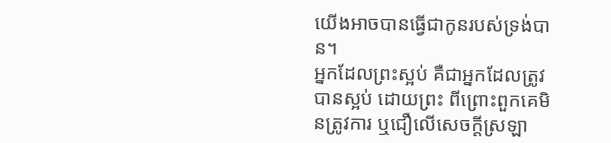យើងអាចបានធ្វើជាកូនរបស់ទ្រង់បាន។
អ្នកដែលព្រះស្អប់ គឺជាអ្នកដែលត្រូវបានស្អប់ ដោយព្រះ ពីព្រោះពួកគេមិនត្រូវការ ឬជឿលើសេចក្តីស្រឡា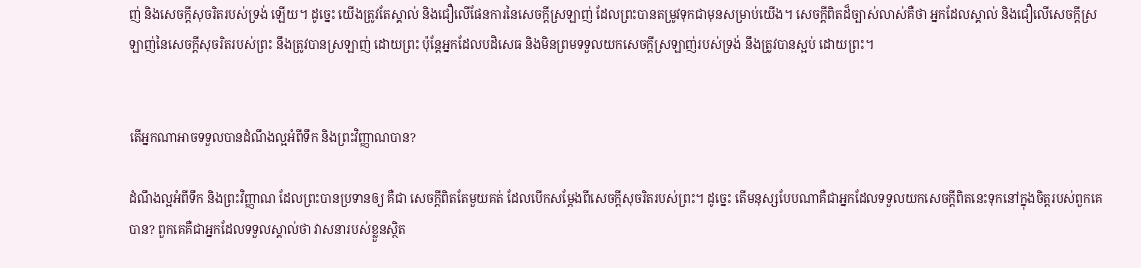ញ់ និងសេចក្តីសុចរិតរបស់ទ្រង់ ឡើយ។ ដូច្នេះ យើងត្រូវតែស្គាល់ និងជឿលើផែនការនៃសេចក្តីស្រឡាញ់ ដែលព្រះបានតម្រូវទុកជាមុនសម្រាប់យើង។ សេចក្តីពិតដ៏ច្បាស់លាស់គឺថា អ្នកដែលស្គាល់ និងជឿលើសេចក្តីស្រឡាញ់នៃសេចក្តីសុចរិតរបស់ព្រះ នឹងត្រូវបានស្រឡាញ់ ដោយព្រះ ប៉ុន្តែអ្នកដែលបដិសេធ និងមិនព្រមទទួលយកសេចក្តីស្រឡាញ់របស់ទ្រង់ នឹងត្រូវបានស្អប់ ដោយព្រះ។


តើអ្នកណាអាចទទួលបានដំណឹងល្អអំពីទឹក និងព្រះវិញ្ញាណបាន?

ដំណឹងល្អអំពីទឹក និងព្រះវិញ្ញាណ ដែលព្រះបានប្រទានឲ្យ គឺជា សេចក្តីពិតតែមួយគត់ ដែលបើកសម្តែងពីសេចក្តីសុចរិតរបស់ព្រះ។ ដូច្នេះ តើមនុស្សបែបណាគឺជាអ្នកដែលទទួលយកសេចក្តីពិតនេះទុកនៅក្នុងចិត្តរបស់ពួកគេបាន? ពួកគេគឺជាអ្នកដែលទទួលស្គាល់ថា វាសនារបស់ខ្លួនស្ថិត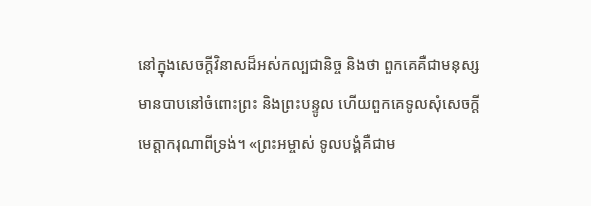នៅក្នុងសេចក្តីវិនាសដ៏អស់កល្បជានិច្ច និងថា ពួកគេគឺជាមនុស្សមានបាបនៅចំពោះព្រះ និងព្រះបន្ទូល ហើយពួកគេទូលសុំសេចក្តីមេត្តាករុណាពីទ្រង់។ «ព្រះអម្ចាស់ ទូលបង្គំគឺជាម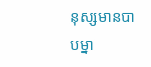នុស្សមានបាបម្នា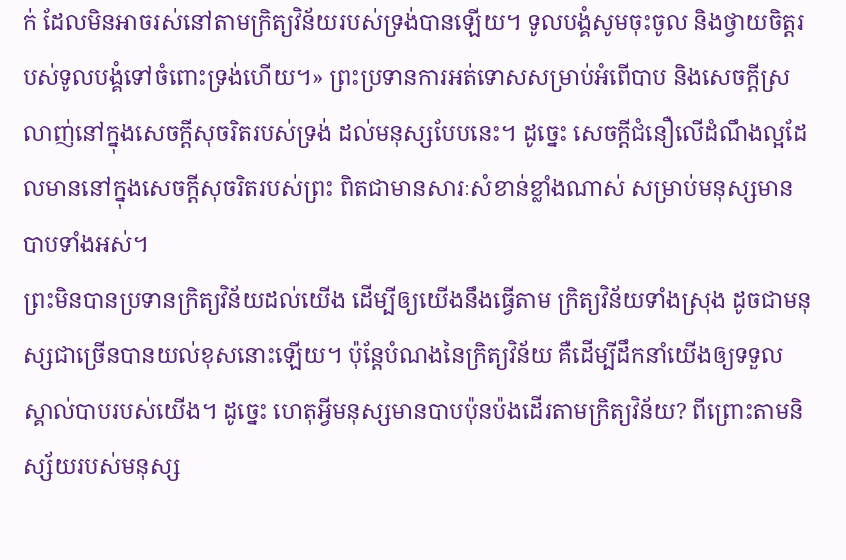ក់ ដែលមិនអាចរស់នៅតាមក្រិត្យវិន័យរបស់ទ្រង់បានឡើយ។ ទូលបង្គំសូមចុះចូល និងថ្វាយចិត្តរបស់ទូលបង្គំទៅចំពោះទ្រង់ហើយ។» ព្រះប្រទានការអត់ទោសសម្រាប់អំពើបាប និងសេចក្តីស្រលាញ់នៅក្នុងសេចក្តីសុចរិតរបស់ទ្រង់ ដល់មនុស្សបែបនេះ។ ដូច្នេះ សេចក្តីជំនឿលើដំណឹងល្អដែលមាននៅក្នុងសេចក្តីសុចរិតរបស់ព្រះ ពិតជាមានសារៈសំខាន់ខ្លាំងណាស់ សម្រាប់មនុស្សមានបាបទាំងអស់។
ព្រះមិនបានប្រទានក្រិត្យវិន័យដល់យើង ដើម្បីឲ្យយើងនឹងធ្វើតាម ក្រិត្យវិន័យទាំងស្រុង ដូចជាមនុស្សជាច្រើនបានយល់ខុសនោះឡើយ។ ប៉ុន្តែបំណងនៃក្រិត្យវិន័យ គឺដើម្បីដឹកនាំយើងឲ្យទទួលស្គាល់បាបរបស់យើង។ ដូច្នេះ ហេតុអ្វីមនុស្សមានបាបប៉ុនប៉ងដើរតាមក្រិត្យវិន័យ? ពីព្រោះតាមនិស្ស័យរបស់មនុស្ស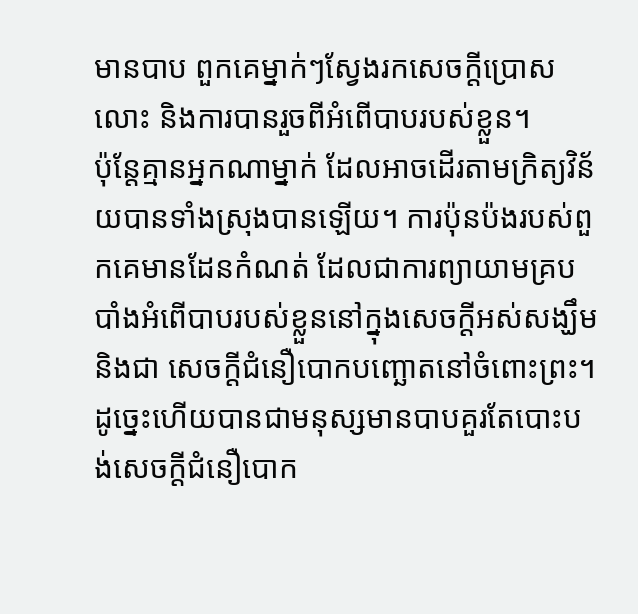មានបាប ពួកគេម្នាក់ៗស្វែងរកសេចក្តីប្រោសលោះ និងការបានរួចពីអំពើបាបរបស់ខ្លួន។
ប៉ុន្តែគ្មានអ្នកណាម្នាក់ ដែលអាចដើរតាមក្រិត្យវិន័យបានទាំងស្រុងបានឡើយ។ ការប៉ុនប៉ងរបស់ពួកគេមានដែនកំណត់ ដែលជាការព្យាយាមគ្របបាំងអំពើបាបរបស់ខ្លួននៅក្នុងសេចក្តីអស់សង្ឃឹម និងជា សេចក្តីជំនឿបោកបញ្ឆោតនៅចំពោះព្រះ។ ដូច្នេះហើយបានជាមនុស្សមានបាបគួរតែបោះបង់សេចក្តីជំនឿបោក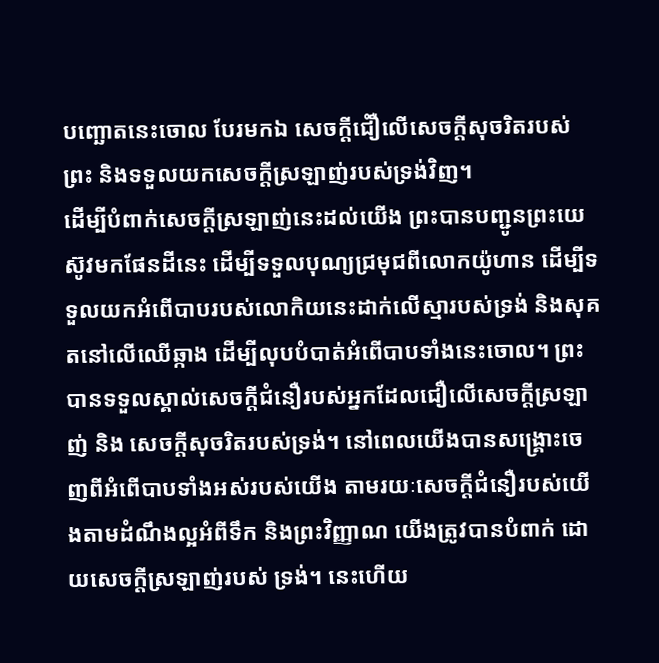បញ្ឆោតនេះចោល បែរមកឯ សេចក្តីជំឿលើសេចក្តីសុចរិតរបស់ព្រះ និងទទួលយកសេចក្តីស្រឡាញ់របស់ទ្រង់វិញ។
ដើម្បីបំពាក់សេចក្តីស្រឡាញ់នេះដល់យើង ព្រះបានបញ្ជូនព្រះយេស៊ូវមកផែនដីនេះ ដើម្បីទទួលបុណ្យជ្រមុជពីលោកយ៉ូហាន ដើម្បីទទួលយកអំពើបាបរបស់លោកិយនេះដាក់លើស្មារបស់ទ្រង់ និងសុគតនៅលើឈើឆ្កាង ដើម្បីលុបបំបាត់អំពើបាបទាំងនេះចោល។ ព្រះបានទទួលស្គាល់សេចក្តីជំនឿរបស់អ្នកដែលជឿលើសេចក្តីស្រឡាញ់ និង សេចក្តីសុចរិតរបស់ទ្រង់។ នៅពេលយើងបានសង្រ្គោះចេញពីអំពើបាបទាំងអស់របស់យើង តាមរយៈសេចក្តីជំនឿរបស់យើងតាមដំណឹងល្អអំពីទឹក និងព្រះវិញ្ញាណ យើងត្រូវបានបំពាក់ ដោយសេចក្តីស្រឡាញ់របស់ ទ្រង់។ នេះហើយ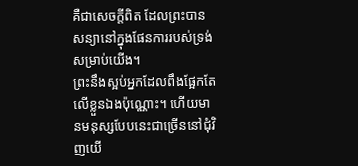គឺជាសេចក្តីពិត ដែលព្រះបានសន្យានៅក្នុងផែនការរបស់ទ្រង់សម្រាប់យើង។
ព្រះនឹងស្អប់អ្នកដែលពឹងផ្អែកតែលើខ្លួនឯងប៉ុណ្ណោះ។ ហើយមានមនុស្សបែបនេះជាច្រើននៅជុំវិញយើ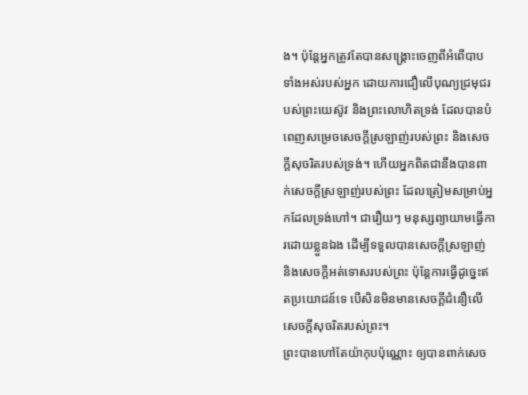ង។ ប៉ុន្តែអ្នកត្រូវតែបានសង្រ្គោះចេញពីអំពើបាបទាំងអស់របស់អ្នក ដោយការជឿលើបុណ្យជ្រមុជរបស់ព្រះយេស៊ូវ និងព្រះលោហិតទ្រង់ ដែលបានបំពេញសម្រេចសេចក្តីស្រឡាញ់របស់ព្រះ និងសេចក្តីសុចរិតរបស់ទ្រង់។ ហើយអ្នកពិតជានឹងបានពាក់សេចក្តីស្រឡាញ់របស់ព្រះ ដែលត្រៀមសម្រាប់អ្នកដែលទ្រង់ហៅ។ ជារឿយៗ មនុស្សព្យាយាមធ្វើការដោយខ្លួនឯង ដើម្បីទទួលបានសេចក្តីស្រឡាញ់ និងសេចក្តីអត់ទោសរបស់ព្រះ ប៉ុន្តែការធ្វើដូច្នេះឥតប្រយោជន៍ទេ បើសិនមិនមានសេចក្តីជំនឿលើសេចក្តីសុចរិតរបស់ព្រះ។
ព្រះបានហៅតែយ៉ាកុបប៉ុណ្ណោះ ឲ្យបានពាក់សេច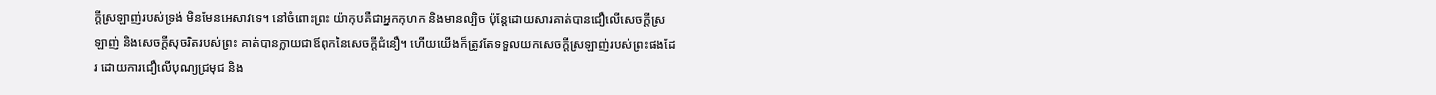ក្តីស្រឡាញ់របស់ទ្រង់ មិនមែនអេសាវទេ។ នៅចំពោះព្រះ យ៉ាកុបគឺជាអ្នកកុហក និងមានល្បិច ប៉ុន្តែដោយសារគាត់បានជឿលើសេចក្តីស្រឡាញ់ និងសេចក្តីសុចរិតរបស់ព្រះ គាត់បានក្លាយជាឪពុកនៃសេចក្តីជំនឿ។ ហើយយើងក៏ត្រូវតែទទួលយកសេចក្តីស្រឡាញ់របស់ព្រះផងដែរ ដោយការជឿលើបុណ្យជ្រមុជ និង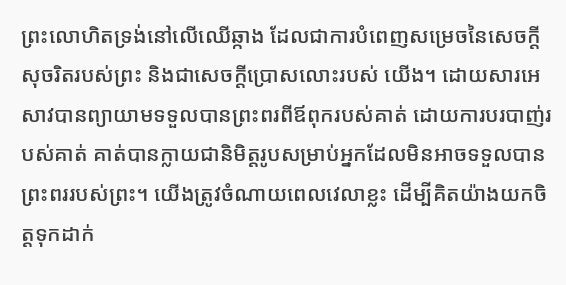ព្រះលោហិតទ្រង់នៅលើឈើឆ្កាង ដែលជាការបំពេញសម្រេចនៃសេចក្តីសុចរិតរបស់ព្រះ និងជាសេចក្តីប្រោសលោះរបស់ យើង។ ដោយសារអេសាវបានព្យាយាមទទួលបានព្រះពរពីឪពុករបស់គាត់ ដោយការបរបាញ់របស់គាត់ គាត់បានក្លាយជានិមិត្តរូបសម្រាប់អ្នកដែលមិនអាចទទួលបានព្រះពររបស់ព្រះ។ យើងត្រូវចំណាយពេលវេលាខ្លះ ដើម្បីគិតយ៉ាងយកចិត្តទុកដាក់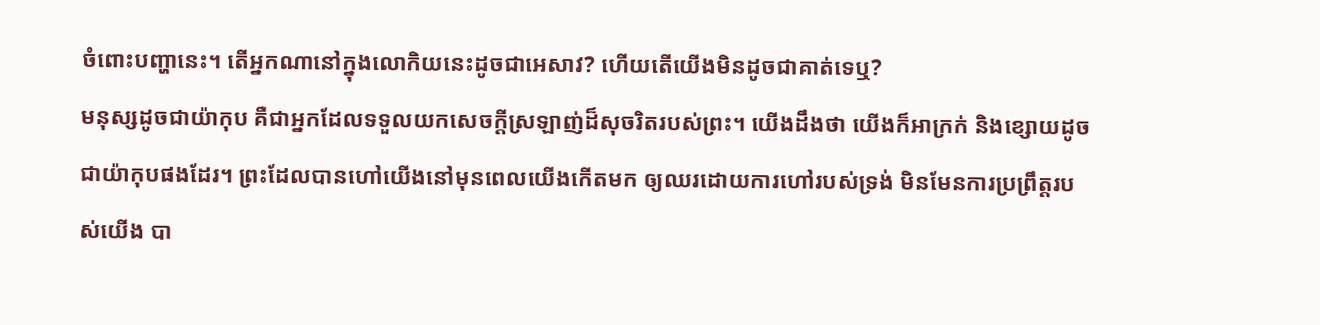ចំពោះបញ្ហានេះ។ តើអ្នកណានៅក្នុងលោកិយនេះដូចជាអេសាវ? ហើយតើយើងមិនដូចជាគាត់ទេឬ?
មនុស្សដូចជាយ៉ាកុប គឺជាអ្នកដែលទទួលយកសេចក្តីស្រឡាញ់ដ៏សុចរិតរបស់ព្រះ។ យើងដឹងថា យើងក៏អាក្រក់ និងខ្សោយដូចជាយ៉ាកុបផងដែរ។ ព្រះដែលបានហៅយើងនៅមុនពេលយើងកើតមក ឲ្យឈរដោយការហៅរបស់ទ្រង់ មិនមែនការប្រព្រឹត្តរបស់យើង បា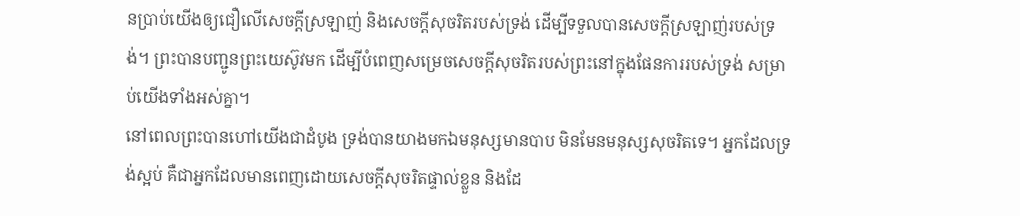នប្រាប់យើងឲ្យជឿលើសេចក្តីស្រឡាញ់ និងសេចក្តីសុចរិតរបស់ទ្រង់ ដើម្បីទទួលបានសេចក្តីស្រឡាញ់របស់ទ្រង់។ ព្រះបានបញ្ជូនព្រះយេស៊ូវមក ដើម្បីបំពេញសម្រេចសេចក្តីសុចរិតរបស់ព្រះនៅក្នុងផែនការរបស់ទ្រង់ សម្រាប់យើងទាំងអស់គ្នា។
នៅពេលព្រះបានហៅយើងជាដំបូង ទ្រង់បានយាងមកឯមនុស្សមានបាប មិនមែនមនុស្សសុចរិតទេ។ អ្នកដែលទ្រង់ស្អប់ គឺជាអ្នកដែលមានពេញដោយសេចក្តីសុចរិតផ្ទាល់ខ្លួន និងដែ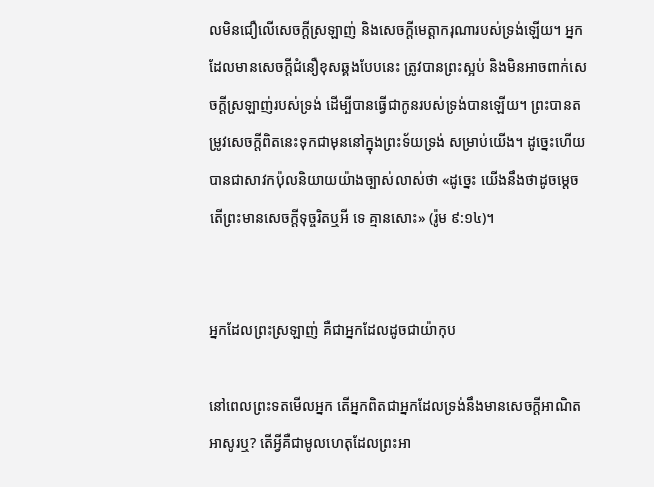លមិនជឿលើសេចក្តីស្រឡាញ់ និងសេចក្តីមេត្តាករុណារបស់ទ្រង់ឡើយ។ អ្នកដែលមានសេចក្តីជំនឿខុសឆ្គងបែបនេះ ត្រូវបានព្រះស្អប់ និងមិនអាចពាក់សេចក្តីស្រឡាញ់របស់ទ្រង់ ដើម្បីបានធ្វើជាកូនរបស់ទ្រង់បានឡើយ។ ព្រះបានតម្រូវសេចក្តីពិតនេះទុកជាមុននៅក្នុងព្រះទ័យទ្រង់ សម្រាប់យើង។ ដូច្នេះហើយបានជាសាវកប៉ុលនិយាយយ៉ាងច្បាស់លាស់ថា «ដូច្នេះ យើងនឹងថាដូចម្តេច តើព្រះមានសេចក្តីទុច្ចរិតឬអី ទេ គ្មានសោះ» (រ៉ូម ៩:១៤)។


អ្នកដែលព្រះស្រឡាញ់ គឺជាអ្នកដែលដូចជាយ៉ាកុប

នៅពេលព្រះទតមើលអ្នក តើអ្នកពិតជាអ្នកដែលទ្រង់នឹងមានសេចក្តីអាណិតអាសូរឬ? តើអ្វីគឺជាមូលហេតុដែលព្រះអា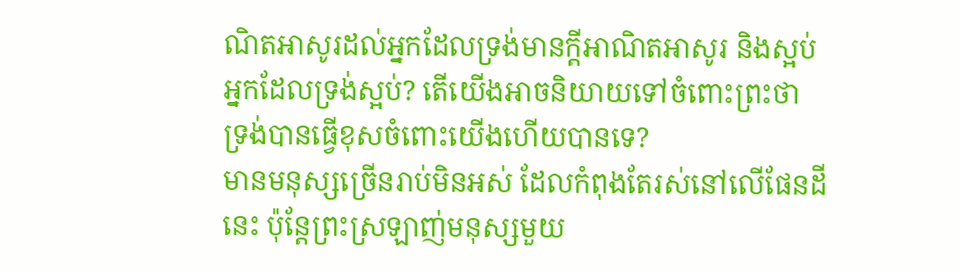ណិតអាសូរដល់អ្នកដែលទ្រង់មានក្តីអាណិតអាសូរ និងស្អប់អ្នកដែលទ្រង់ស្អប់? តើយើងអាចនិយាយទៅចំពោះព្រះថា ទ្រង់បានធ្វើខុសចំពោះយើងហើយបានទេ?
មានមនុស្សច្រើនរាប់មិនអស់ ដែលកំពុងតែរស់នៅលើផែនដីនេះ ប៉ុន្តែព្រះស្រឡាញ់មនុស្សមួយ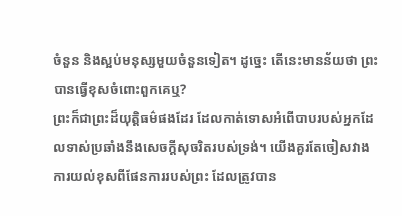ចំនួន និងស្អប់មនុស្សមួយចំនួនទៀត។ ដូច្នេះ តើនេះមានន័យថា ព្រះបានធ្វើខុសចំពោះពួកគេឬ?
ព្រះក៏ជាព្រះដ៏យុត្តិធម៌ផងដែរ ដែលកាត់ទោសអំពើបាបរបស់អ្នកដែលទាស់ប្រឆាំងនឹងសេចក្តីសុចរិតរបស់ទ្រង់។ យើងគួរតែចៀសវាងការយល់ខុសពីផែនការរបស់ព្រះ ដែលត្រូវបាន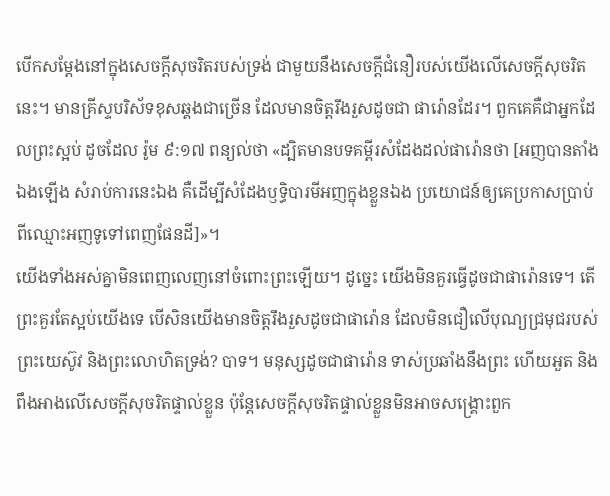បើកសម្តែងនៅក្នុងសេចក្តីសុចរិតរបស់ទ្រង់ ជាមួយនឹងសេចក្តីជំនឿរបស់យើងលើសេចក្តីសុចរិតនេះ។ មានគ្រីស្ទបរិស័ទខុសឆ្គងជាច្រើន ដែលមានចិត្តរឹងរួសដូចជា ផារ៉ោនដែរ។ ពួកគេគឺជាអ្នកដែលព្រះស្អប់ ដូចដែល រ៉ូម ៩:១៧ ពន្យល់ថា «ដ្បិតមានបទគម្ពីរសំដែងដល់ផារ៉ោនថា [អញបានតាំងឯងឡើង សំរាប់ការនេះឯង គឺដើម្បីសំដែងឫទ្ធិបារមីអញក្នុងខ្លួនឯង ប្រយោជន៍ឲ្យគេប្រកាសប្រាប់ពីឈ្មោះអញទូទៅពេញផែនដី]»។
យើងទាំងអស់គ្នាមិនពេញលេញនៅចំពោះព្រះឡើយ។ ដូច្នេះ យើងមិនគួរធ្វើដូចជាផារ៉ោនទេ។ តើព្រះគួរតែស្អប់យើងទេ បើសិនយើងមានចិត្តរឹងរួសដូចជាផារ៉ោន ដែលមិនជឿលើបុណ្យជ្រមុជរបស់ព្រះយេស៊ូវ និងព្រះលោហិតទ្រង់? បាទ។ មនុស្សដូចជាផារ៉ោន ទាស់ប្រឆាំងនឹងព្រះ ហើយអួត និងពឹងអាងលើសេចក្តីសុចរិតផ្ទាល់ខ្លួន ប៉ុន្តែសេចក្តីសុចរិតផ្ទាល់ខ្លួនមិនអាចសង្រ្គោះពួក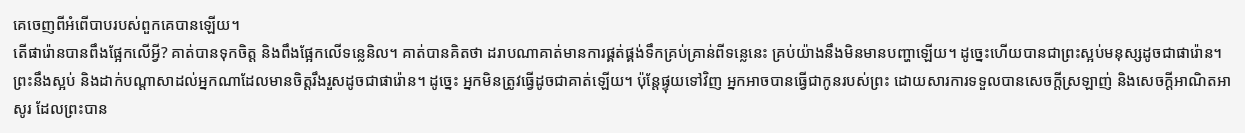គេចេញពីអំពើបាបរបស់ពួកគេបានឡើយ។
តើផារ៉ោនបានពឹងផ្អែកលើអ្វី? គាត់បានទុកចិត្ត និងពឹងផ្អែកលើទន្លេនិល។ គាត់បានគិតថា ដរាបណាគាត់មានការផ្គត់ផ្គង់ទឹកគ្រប់គ្រាន់ពីទន្លេនេះ គ្រប់យ៉ាងនឹងមិនមានបញ្ហាឡើយ។ ដូច្នេះហើយបានជាព្រះស្អប់មនុស្សដូចជាផារ៉ោន។ ព្រះនឹងស្អប់ និងដាក់បណ្តាសាដល់អ្នកណាដែលមានចិត្តរឹងរួសដូចជាផារ៉ោន។ ដូច្នេះ អ្នកមិនត្រូវធ្វើដូចជាគាត់ឡើយ។ ប៉ុន្តែផ្ទុយទៅវិញ អ្នកអាចបានធ្វើជាកូនរបស់ព្រះ ដោយសារការទទួលបានសេចក្តីស្រឡាញ់ និងសេចក្តីអាណិតអាសូរ ដែលព្រះបាន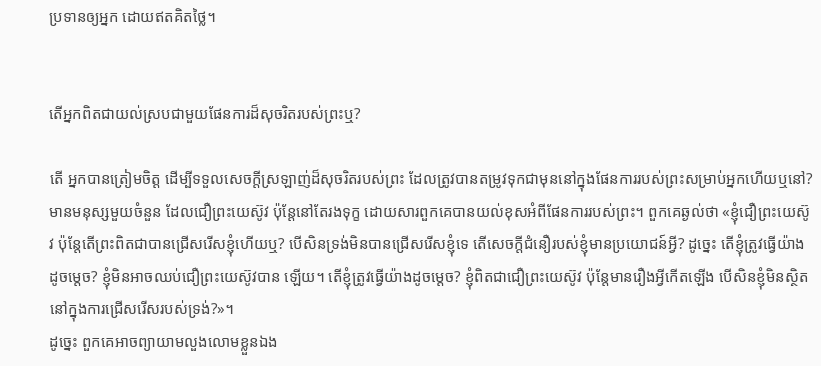ប្រទានឲ្យអ្នក ដោយឥតគិតថ្លៃ។


តើអ្នកពិតជាយល់ស្របជាមួយផែនការដ៏សុចរិតរបស់ព្រះឬ?

តើ អ្នកបានត្រៀមចិត្ត ដើម្បីទទួលសេចក្តីស្រឡាញ់ដ៏សុចរិតរបស់ព្រះ ដែលត្រូវបានតម្រូវទុកជាមុននៅក្នុងផែនការរបស់ព្រះសម្រាប់អ្នកហើយឬនៅ? មានមនុស្សមួយចំនួន ដែលជឿព្រះយេស៊ូវ ប៉ុន្តែនៅតែរងទុក្ខ ដោយសារពួកគេបានយល់ខុសអំពីផែនការរបស់ព្រះ។ ពួកគេឆ្ងល់ថា «ខ្ញុំជឿព្រះយេស៊ូវ ប៉ុន្តែតើព្រះពិតជាបានជ្រើសរើសខ្ញុំហើយឬ? បើសិនទ្រង់មិនបានជ្រើសរើសខ្ញុំទេ តើសេចក្តីជំនឿរបស់ខ្ញុំមានប្រយោជន៍អ្វី? ដូច្នេះ តើខ្ញុំត្រូវធ្វើយ៉ាងដូចម្តេច? ខ្ញុំមិនអាចឈប់ជឿព្រះយេស៊ូវបាន ឡើយ។ តើខ្ញុំត្រូវធ្វើយ៉ាងដូចម្តេច? ខ្ញុំពិតជាជឿព្រះយេស៊ូវ ប៉ុន្តែមានរឿងអ្វីកើតឡើង បើសិនខ្ញុំមិនស្ថិតនៅក្នុងការជ្រើសរើសរបស់ទ្រង់?»។
ដូច្នេះ ពួកគេអាចព្យាយាមលួងលោមខ្លួនឯង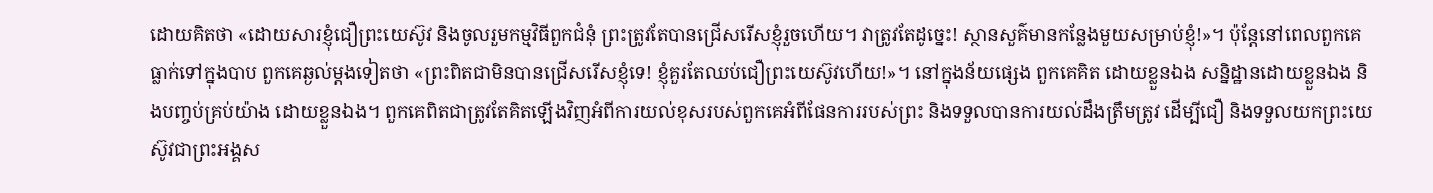ដោយគិតថា «ដោយសារខ្ញុំជឿព្រះយេស៊ូវ និងចូលរួមកម្មវិធីពួកជំនុំ ព្រះត្រូវតែបានជ្រើសរើសខ្ញុំរួចហើយ។ វាត្រូវតែដូច្នេះ! ស្ថានសួគ៌មានកន្លែងមួយសម្រាប់ខ្ញុំ!»។ ប៉ុន្តែនៅពេលពួកគេធ្លាក់ទៅក្នុងបាប ពួកគេឆ្ងល់ម្តងទៀតថា «ព្រះពិតជាមិនបានជ្រើសរើសខ្ញុំទេ! ខ្ញុំគួរតែឈប់ជឿព្រះយេស៊ូវហើយ!»។ នៅក្នុងន័យផ្សេង ពួកគេគិត ដោយខ្លួនឯង សន្និដ្ឋានដោយខ្លួនឯង និងបញ្ចប់គ្រប់យ៉ាង ដោយខ្លួនឯង។ ពួកគេពិតជាត្រូវតែគិតឡើងវិញអំពីការយល់ខុសរបស់ពួកគេអំពីផែនការរបស់ព្រះ និងទទួលបានការយល់ដឹងត្រឹមត្រូវ ដើម្បីជឿ និងទទួលយកព្រះយេស៊ូវជាព្រះអង្គស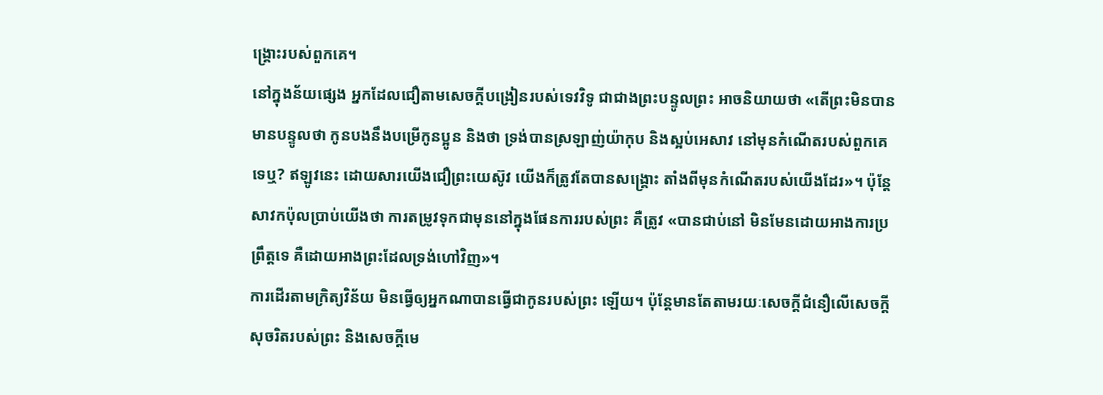ង្រ្គោះរបស់ពួកគេ។
នៅក្នុងន័យផ្សេង អ្នកដែលជឿតាមសេចក្តីបង្រៀនរបស់ទេវវិទូ ជាជាងព្រះបន្ទូលព្រះ អាចនិយាយថា «តើព្រះមិនបានមានបន្ទូលថា កូនបងនឹងបម្រើកូនប្អូន និងថា ទ្រង់បានស្រឡាញ់យ៉ាកុប និងស្អប់អេសាវ នៅមុនកំណើតរបស់ពួកគេទេឬ? ឥឡូវនេះ ដោយសារយើងជឿព្រះយេស៊ូវ យើងក៏ត្រូវតែបានសង្រ្គោះ តាំងពីមុនកំណើតរបស់យើងដែរ»។ ប៉ុន្តែសាវកប៉ុលប្រាប់យើងថា ការតម្រូវទុកជាមុននៅក្នុងផែនការរបស់ព្រះ គឺត្រូវ «បានជាប់នៅ មិនមែនដោយអាងការប្រព្រឹត្តទេ គឺដោយអាងព្រះដែលទ្រង់ហៅវិញ»។
ការដើរតាមក្រិត្យវិន័យ មិនធ្វើឲ្យអ្នកណាបានធ្វើជាកូនរបស់ព្រះ ឡើយ។ ប៉ុន្តែមានតែតាមរយៈសេចក្តីជំនឿលើសេចក្តីសុចរិតរបស់ព្រះ និងសេចក្តីមេ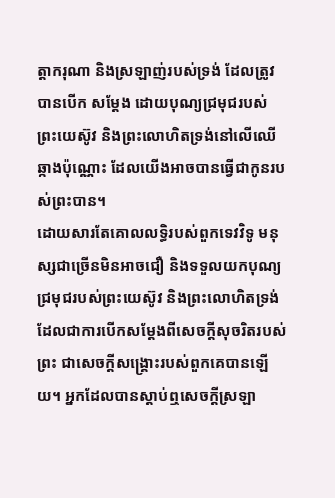ត្តាករុណា និងស្រឡាញ់របស់ទ្រង់ ដែលត្រូវបានបើក សម្តែង ដោយបុណ្យជ្រមុជរបស់ព្រះយេស៊ូវ និងព្រះលោហិតទ្រង់នៅលើឈើឆ្កាងប៉ុណ្ណោះ ដែលយើងអាចបានធ្វើជាកូនរបស់ព្រះបាន។
ដោយសារតែគោលលទ្ធិរបស់ពួកទេវវិទូ មនុស្សជាច្រើនមិនអាចជឿ និងទទួលយកបុណ្យជ្រមុជរបស់ព្រះយេស៊ូវ និងព្រះលោហិតទ្រង់ ដែលជាការបើកសម្តែងពីសេចក្តីសុចរិតរបស់ព្រះ ជាសេចក្តីសង្រ្គោះរបស់ពួកគេបានឡើយ។ អ្នកដែលបានស្តាប់ឮសេចក្តីស្រឡា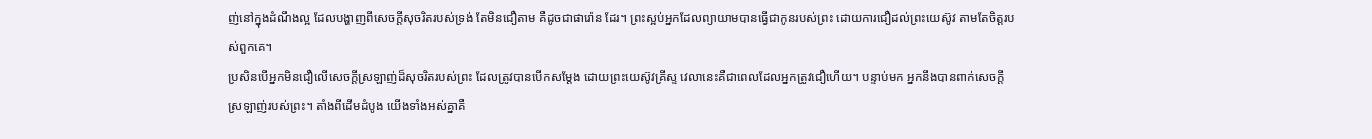ញ់នៅក្នុងដំណឹងល្អ ដែលបង្ហាញពីសេចក្តីសុចរិតរបស់ទ្រង់ តែមិនជឿតាម គឺដូចជាផារ៉ោន ដែរ។ ព្រះស្អប់អ្នកដែលព្យាយាមបានធ្វើជាកូនរបស់ព្រះ ដោយការជឿដល់ព្រះយេស៊ូវ តាមតែចិត្តរបស់ពួកគេ។
ប្រសិនបើអ្នកមិនជឿលើសេចក្តីស្រឡាញ់ដ៏សុចរិតរបស់ព្រះ ដែលត្រូវបានបើកសម្តែង ដោយព្រះយេស៊ូវគ្រីស្ទ វេលានេះគឺជាពេលដែលអ្នកត្រូវជឿហើយ។ បន្ទាប់មក អ្នកនឹងបានពាក់សេចក្តីស្រឡាញ់របស់ព្រះ។ តាំងពីដើមដំបូង យើងទាំងអស់គ្នាគឺ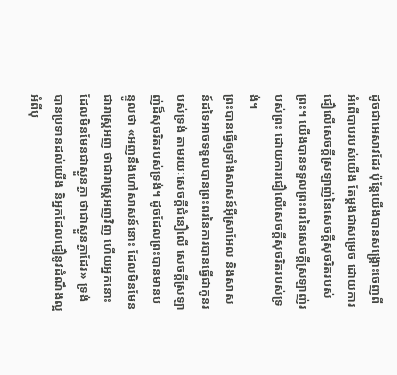ដូចជាអេសាវដែរ ប៉ុន្តែយើងបានសង្រ្គោះចេញពីអំពើបាបរបស់យើង តែម្តងជាសម្រេច ដោយការជឿលើសេចក្តីស្រឡាញ់នៃសេចក្តីសុចរិតរបស់ព្រះ។ យើងបានទទួលព្រះពរនៃសេចក្តីស្រឡាញ់របស់ព្រះ ដោយការជឿលើសេចក្តីសុចរិតរបស់ទ្រង់។
ព្រះបានធ្វើឲ្យទាំងសាសន៍អ៊ីស្រាអែល និងសាសន៍ដទៃអាចទទួលបានព្រះពរនៃការបានធ្វើជាកូនរបស់ទ្រង់ តាមរយៈសេចក្តីជំនឿលើ សេចក្តីស្រឡាញ់ដ៏សុចរិតរបស់ទ្រង់។ ដូចដែលព្រះបានមានបន្ទូលថា «អញនឹងហៅសាសន៍នោះ ដែលមិនមែនជារាស្ត្រអញ ថាជារាស្ត្រអញវិញ ហើយអ្នកនោះដែលមិនមែនជាស្ងួនភ្ងា ថាជាស្ងួនភ្ងាដែរ» ទ្រង់បានប្រទានដល់យើង និអ្នកដែលជឿនូវដំណឹងល្អអំពីបុ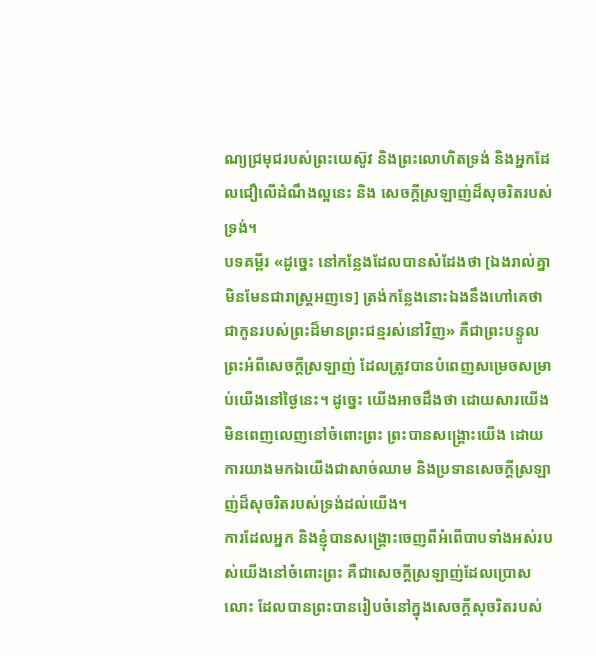ណ្យជ្រមុជរបស់ព្រះយេស៊ូវ និងព្រះលោហិតទ្រង់ និងអ្នកដែលជឿលើដំណឹងល្អនេះ និង សេចក្តីស្រឡាញ់ដ៏សុចរិតរបស់ទ្រង់។
បទគម្ពីរ «ដូច្នេះ នៅកន្លែងដែលបានសំដែងថា [ឯងរាល់គ្នាមិនមែនជារាស្ត្រអញទេ] ត្រង់កន្លែងនោះឯងនឹងហៅគេថា ជាកូនរបស់ព្រះដ៏មានព្រះជន្មរស់នៅវិញ» គឺជាព្រះបន្ទូលព្រះអំពីសេចក្តីស្រឡាញ់ ដែលត្រូវបានបំពេញសម្រេចសម្រាប់យើងនៅថ្ងៃនេះ។ ដូច្នេះ យើងអាចដឹងថា ដោយសារយើងមិនពេញលេញនៅចំពោះព្រះ ព្រះបានសង្រ្គោះយើង ដោយការយាងមកឯយើងជាសាច់ឈាម និងប្រទានសេចក្តីស្រឡាញ់ដ៏សុចរិតរបស់ទ្រង់ដល់យើង។
ការដែលអ្នក និងខ្ញុំបានសង្រ្គោះចេញពីអំពើបាបទាំងអស់របស់យើងនៅចំពោះព្រះ គឺជាសេចក្តីស្រឡាញ់ដែលប្រោសលោះ ដែលបានព្រះបានរៀបចំនៅក្នុងសេចក្តីសុចរិតរបស់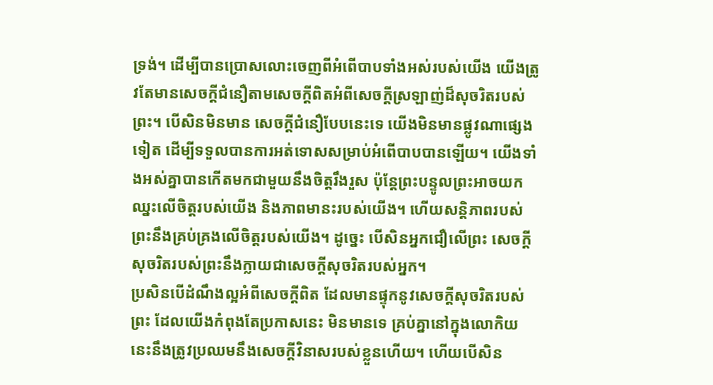ទ្រង់។ ដើម្បីបានប្រោសលោះចេញពីអំពើបាបទាំងអស់របស់យើង យើងត្រូវតែមានសេចក្តីជំនឿតាមសេចក្តីពិតអំពីសេចក្តីស្រឡាញ់ដ៏សុចរិតរបស់ព្រះ។ បើសិនមិនមាន សេចក្តីជំនឿបែបនេះទេ យើងមិនមានផ្លូវណាផ្សេងទៀត ដើម្បីទទួលបានការអត់ទោសសម្រាប់អំពើបាបបានឡើយ។ យើងទាំងអស់គ្នាបានកើតមកជាមួយនឹងចិត្តរឹងរួស ប៉ុន្តែព្រះបន្ទូលព្រះអាចយកឈ្នះលើចិត្តរបស់យើង និងភាពមានះរបស់យើង។ ហើយសន្តិភាពរបស់ព្រះនឹងគ្រប់គ្រងលើចិត្តរបស់យើង។ ដូច្នេះ បើសិនអ្នកជឿលើព្រះ សេចក្តីសុចរិតរបស់ព្រះនឹងក្លាយជាសេចក្តីសុចរិតរបស់អ្នក។
ប្រសិនបើដំណឹងល្អអំពីសេចក្តីពិត ដែលមានផ្ទុកនូវសេចក្តីសុចរិតរបស់ព្រះ ដែលយើងកំពុងតែប្រកាសនេះ មិនមានទេ គ្រប់គ្នានៅក្នុងលោកិយនេះនឹងត្រូវប្រឈមនឹងសេចក្តីវិនាសរបស់ខ្លួនហើយ។ ហើយបើសិន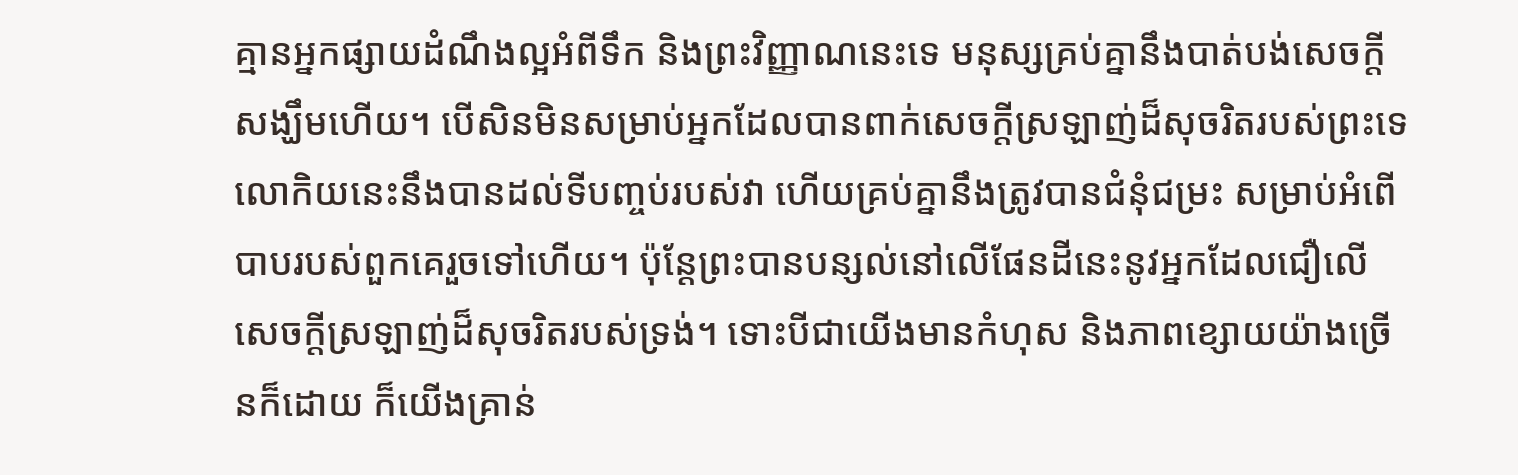គ្មានអ្នកផ្សាយដំណឹងល្អអំពីទឹក និងព្រះវិញ្ញាណនេះទេ មនុស្សគ្រប់គ្នានឹងបាត់បង់សេចក្តីសង្ឃឹមហើយ។ បើសិនមិនសម្រាប់អ្នកដែលបានពាក់សេចក្តីស្រឡាញ់ដ៏សុចរិតរបស់ព្រះទេ លោកិយនេះនឹងបានដល់ទីបញ្ចប់របស់វា ហើយគ្រប់គ្នានឹងត្រូវបានជំនុំជម្រះ សម្រាប់អំពើបាបរបស់ពួកគេរួចទៅហើយ។ ប៉ុន្តែព្រះបានបន្សល់នៅលើផែនដីនេះនូវអ្នកដែលជឿលើសេចក្តីស្រឡាញ់ដ៏សុចរិតរបស់ទ្រង់។ ទោះបីជាយើងមានកំហុស និងភាពខ្សោយយ៉ាងច្រើនក៏ដោយ ក៏យើងគ្រាន់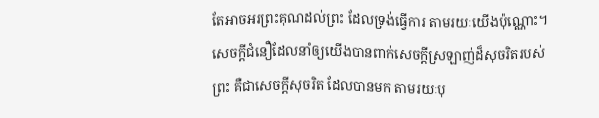តែអាចអរព្រះគុណដល់ព្រះ ដែលទ្រង់ធ្វើការ តាមរយៈយើងប៉ុណ្ណោះ។
សេចក្តីជំនឿដែលនាំឲ្យយើងបានពាក់សេចក្តីស្រឡាញ់ដ៏សុចរិតរបស់ព្រះ គឺជាសេចក្តីសុចរិត ដែលបានមក តាមរយៈបុ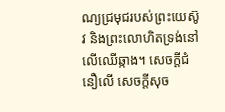ណ្យជ្រមុជរបស់ព្រះយេស៊ូវ និងព្រះលោហិតទ្រង់នៅលើឈើឆ្កាង។ សេចក្តីជំនឿលើ សេចក្តីសុច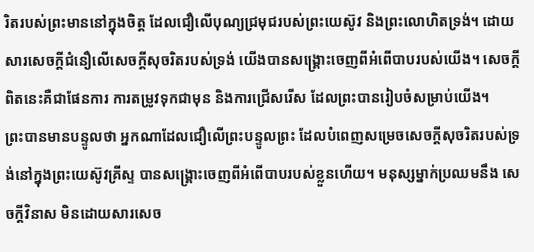រិតរបស់ព្រះមាននៅក្នុងចិត្ត ដែលជឿលើបុណ្យជ្រមុជរបស់ព្រះយេស៊ូវ និងព្រះលោហិតទ្រង់។ ដោយសារសេចក្តីជំនឿលើសេចក្តីសុចរិតរបស់ទ្រង់ យើងបានសង្រ្គោះចេញពីអំពើបាបរបស់យើង។ សេចក្តីពិតនេះគឺជាផែនការ ការតម្រូវទុកជាមុន និងការជ្រើសរើស ដែលព្រះបានរៀបចំសម្រាប់យើង។
ព្រះបានមានបន្ទូលថា អ្នកណាដែលជឿលើព្រះបន្ទូលព្រះ ដែលបំពេញសម្រេចសេចក្តីសុចរិតរបស់ទ្រង់នៅក្នុងព្រះយេស៊ូវគ្រីស្ទ បានសង្រ្គោះចេញពីអំពើបាបរបស់ខ្លួនហើយ។ មនុស្សម្នាក់ប្រឈមនឹង សេចក្តីវិនាស មិនដោយសារសេច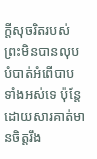ក្តីសុចរិតរបស់ព្រះមិនបានលុបបំបាត់អំពើបាបទាំងអស់ទេ ប៉ុន្តែដោយសារគាត់មានចិត្តរឹង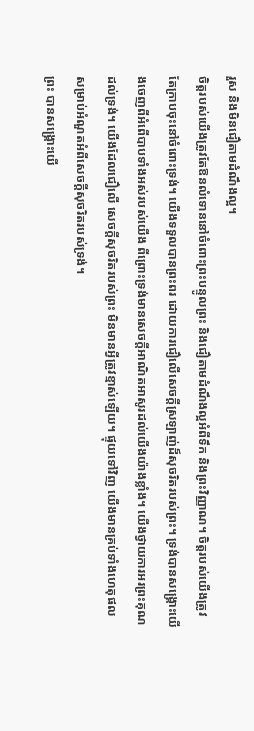រួស និងមិនជឿតាមដំណឹងល្អ។
ចិត្តរបស់យើងត្រូវតែឱនលំទោននៅចំពោះព្រះបន្ទូលព្រះ និងជឿតាមដំណឹងល្អអំពីទឹក និងព្រះវិញ្ញាណ។ ចិត្តរបស់យើងត្រូវតែក្រាបចុះនៅចំពោះទ្រង់។ យើងទទួលបានព្រះពរ ដោយការជឿលើសេចក្តីស្រឡាញ់ដ៏សុចរិតរបស់ព្រះ។ ទ្រង់បានសង្រ្គោះយើងចេញពីអំពើបាបទាំងអស់របស់យើង ពីព្រោះទ្រង់មានសេចក្តីអាណិតអាសូរដល់យើងយ៉ាងខ្លាំង។ យើងថ្វាយការអរព្រះគុណដល់ទ្រង់។ យើងដែលជឿលើ សេចក្តីសុចរិតរបស់ព្រះ មិនមានអ្វីត្រូវខ្មាស់ឡើយ។ ផ្ទុយទៅវិញ យើងមានគ្រប់ទាំងហេតុផលសម្រាប់អំណួតអំពីសេចក្តីសុចរិតរបស់ទ្រង់។
ព្រះ បានសង្រ្គោះយើ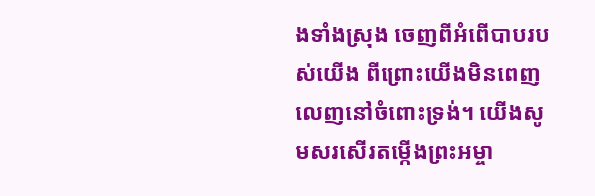ងទាំងស្រុង ចេញពីអំពើបាបរបស់យើង ពីព្រោះយើងមិនពេញលេញនៅចំពោះទ្រង់។ យើងសូមសរសើរតម្កើងព្រះអម្ចា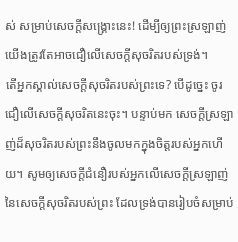ស់ សម្រាប់សេចក្តីសង្រ្គោះនេះ! ដើម្បីឲ្យព្រះស្រឡាញ់ យើងត្រូវតែអាចជឿលើសេចក្តីសុចរិតរបស់ទ្រង់។
តើអ្នកស្គាល់សេចក្តីសុចរិតរបស់ព្រះទេ? បើដូច្នេះ ចូរជឿលើសេចក្តីសុចរិតនេះចុះ។ បន្ទាប់មក សេចក្តីស្រឡាញ់ដ៏សុចរិតរបស់ព្រះនឹងចូលមកក្នុងចិត្តរបស់អ្នកហើយ។ សូមឲ្យសេចក្តីជំនឿរបស់អ្នកលើសេចក្តីស្រឡាញ់នៃសេចក្តីសុចរិតរបស់ព្រះ ដែលទ្រង់បានរៀបចំសម្រាប់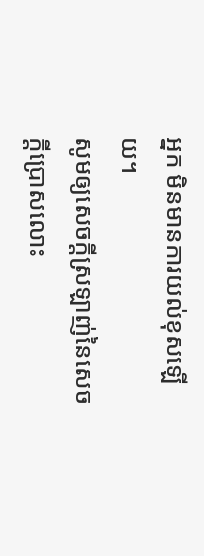អ្នក មិនមានការយល់ខុសឡើយ។
សូមឲ្យសេចក្តីស្រឡាញ់នៃសេចក្តីប្រោសលោះ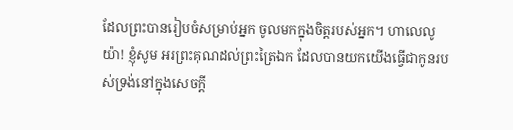ដែលព្រះបានរៀបចំសម្រាប់អ្នក ចូលមកក្នុងចិត្តរបស់អ្នក។ ហាលេលូយ៉ា! ខ្ញុំសូម អរព្រះគុណដល់ព្រះត្រៃឯក ដែលបានយកយើងធ្វើជាកូនរបស់ទ្រង់នៅក្នុងសេចក្តី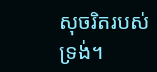សុចរិតរបស់ទ្រង់។